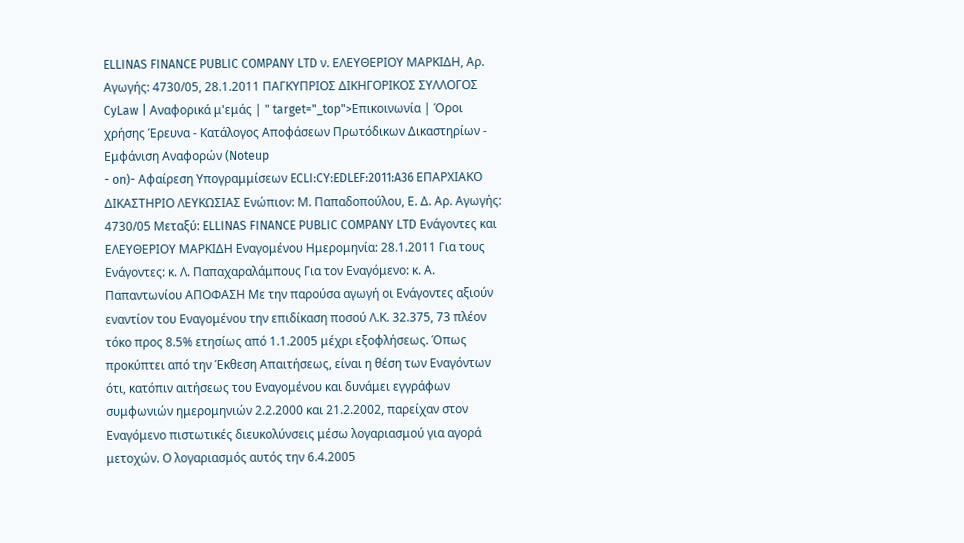ELLINAS FINANCE PUBLIC COMPANY LTD ν. ΕΛΕΥΘΕΡΙΟΥ ΜΑΡΚΙΔΗ, Αρ. Αγωγής: 4730/05, 28.1.2011 ΠΑΓΚΥΠΡΙΟΣ ΔΙΚΗΓΟΡΙΚΟΣ ΣΥΛΛΟΓΟΣ CyLaw | Αναφορικά μ'εμάς | " target="_top">Επικοινωνία | Όροι χρήσης Έρευνα - Κατάλογος Αποφάσεων Πρωτόδικων Δικαστηρίων - Εμφάνιση Αναφορών (Noteup
- on)- Αφαίρεση Υπογραμμίσεων ECLI:CY:EDLEF:2011:A36 ΕΠΑΡΧΙΑΚΟ ΔΙΚΑΣΤΗΡΙΟ ΛΕΥΚΩΣΙΑΣ Ενώπιον: Μ. Παπαδοπούλου, Ε. Δ. Αρ. Αγωγής: 4730/05 Μεταξύ: ELLINAS FINANCE PUBLIC COMPANY LTD Ενάγοντες και ΕΛΕΥΘΕΡΙΟΥ ΜΑΡΚΙΔΗ Εναγομένου Ημερομηνία: 28.1.2011 Για τους Ενάγοντες: κ. Λ. Παπαχαραλάμπους Για τον Εναγόμενο: κ. Α. Παπαντωνίου ΑΠΟΦΑΣΗ Με την παρούσα αγωγή οι Ενάγοντες αξιούν εναντίον του Εναγομένου την επιδίκαση ποσού Λ.Κ. 32.375, 73 πλέον τόκο προς 8.5% ετησίως από 1.1.2005 μέχρι εξοφλήσεως. Όπως προκύπτει από την Έκθεση Απαιτήσεως, είναι η θέση των Εναγόντων ότι, κατόπιν αιτήσεως του Εναγομένου και δυνάμει εγγράφων συμφωνιών ημερομηνιών 2.2.2000 και 21.2.2002, παρείχαν στον Εναγόμενο πιστωτικές διευκολύνσεις μέσω λογαριασμού για αγορά μετοχών. Ο λογαριασμός αυτός την 6.4.2005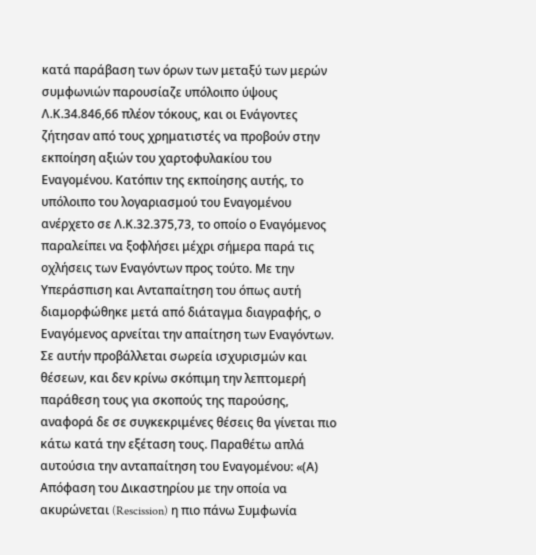κατά παράβαση των όρων των μεταξύ των μερών συμφωνιών παρουσίαζε υπόλοιπο ύψους Λ.Κ.34.846,66 πλέον τόκους, και οι Ενάγοντες ζήτησαν από τους χρηματιστές να προβούν στην εκποίηση αξιών του χαρτοφυλακίου του Εναγομένου. Κατόπιν της εκποίησης αυτής, το υπόλοιπο του λογαριασμού του Εναγομένου ανέρχετο σε Λ.Κ.32.375,73, το οποίο ο Εναγόμενος παραλείπει να ξοφλήσει μέχρι σήμερα παρά τις οχλήσεις των Εναγόντων προς τούτο. Με την Υπεράσπιση και Ανταπαίτηση του όπως αυτή διαμορφώθηκε μετά από διάταγμα διαγραφής, ο Εναγόμενος αρνείται την απαίτηση των Εναγόντων. Σε αυτήν προβάλλεται σωρεία ισχυρισμών και θέσεων, και δεν κρίνω σκόπιμη την λεπτομερή παράθεση τους για σκοπούς της παρούσης, αναφορά δε σε συγκεκριμένες θέσεις θα γίνεται πιο κάτω κατά την εξέταση τους. Παραθέτω απλά αυτούσια την ανταπαίτηση του Εναγομένου: «(Α) Απόφαση του Δικαστηρίου με την οποία να ακυρώνεται (Rescission) η πιο πάνω Συμφωνία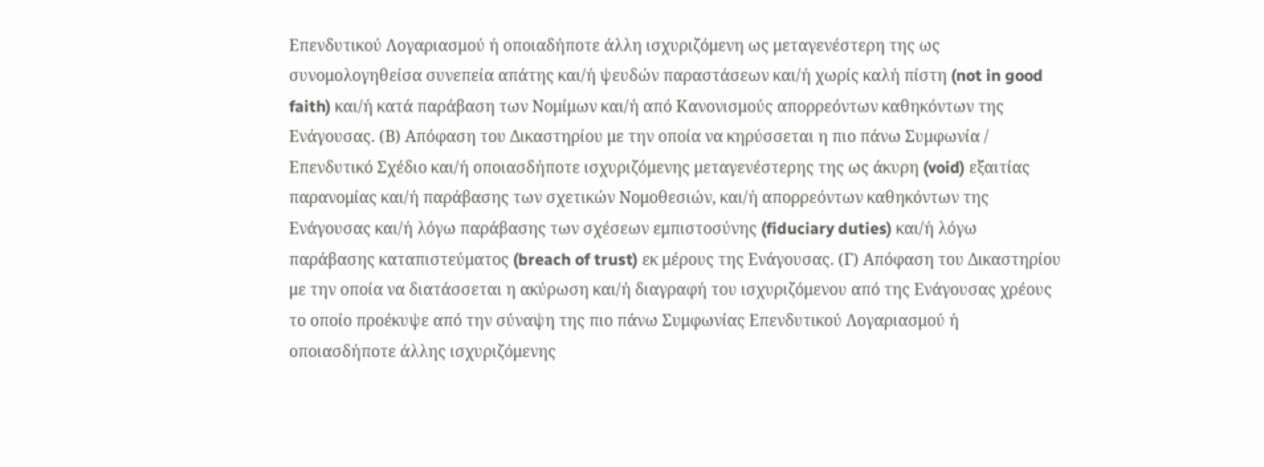Επενδυτικού Λογαριασμού ή οποιαδήποτε άλλη ισχυριζόμενη ως μεταγενέστερη της ως συνομολογηθείσα συνεπεία απάτης και/ή ψευδών παραστάσεων και/ή χωρίς καλή πίστη (not in good faith) και/ή κατά παράβαση των Νομίμων και/ή από Κανονισμούς απορρεόντων καθηκόντων της Ενάγουσας. (Β) Απόφαση του Δικαστηρίου με την οποία να κηρύσσεται η πιο πάνω Συμφωνία / Επενδυτικό Σχέδιο και/ή οποιασδήποτε ισχυριζόμενης μεταγενέστερης της ως άκυρη (void) εξαιτίας παρανομίας και/ή παράβασης των σχετικών Νομοθεσιών, και/ή απορρεόντων καθηκόντων της Ενάγουσας και/ή λόγω παράβασης των σχέσεων εμπιστοσύνης (fiduciary duties) και/ή λόγω παράβασης καταπιστεύματος (breach of trust) εκ μέρους της Ενάγουσας. (Γ) Απόφαση του Δικαστηρίου με την οποία να διατάσσεται η ακύρωση και/ή διαγραφή του ισχυριζόμενου από της Ενάγουσας χρέους το οποίο προέκυψε από την σύναψη της πιο πάνω Συμφωνίας Επενδυτικού Λογαριασμού ή οποιασδήποτε άλλης ισχυριζόμενης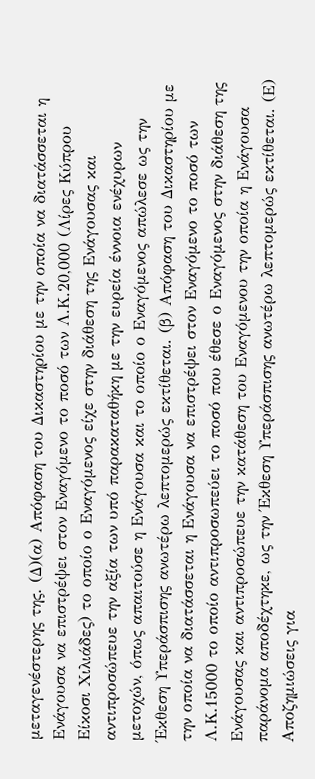μεταγενέστερης της. (Δ)(α) Απόφαση του Δικαστηρίου με την οποία να διατάσσεται η Ενάγουσα να επιστρέψει στον Εναγόμενο το ποσό των Λ.Κ.20,000 (Λίρες Κύπρου Είκοσι Χιλιάδες) το οποίο ο Εναγόμενος είχε στην διάθεση της Ενάγουσας και αντιπροσώπευε την αξία των υπό παρακαταθήκη με την ευρεία έννοια ενέχυρων μετοχών, όπως απαιτούσε η Ενάγουσα και το οποίο ο Εναγόμενος απώλεσε ως την Έκθεση Υπεράσπισης ανωτέρω λεπτομερώς εκτίθεται. (β) Απόφαση του Δικαστηρίου με την οποία να διατάσσεται η Ενάγουσα να επιστρέψει στον Εναγόμενο το ποσό των Λ.Κ.15000 το οποίο αντιπροσωπεύει το ποσό που έθεσε ο Εναγόμενος στην διάθεση της Ενάγουσας και αντιπροσώπευε την κατάθεση του Εναγόμενου την οποία η Ενάγουσα παράνομα αποδέχτηκε, ως την Έκθεση Υπεράσπισης ανωτέρω λεπτομερώς εκτίθεται. (Ε) Αποζημιώσεις για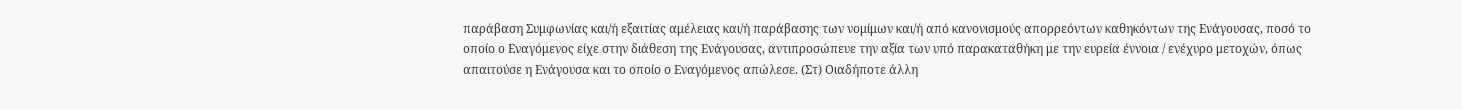παράβαση Συμφωνίας και/ή εξαιτίας αμέλειας και/ή παράβασης των νομίμων και/ή από κανονισμούς απορρεόντων καθηκόντων της Ενάγουσας, ποσό το οποίο ο Εναγόμενος είχε στην διάθεση της Ενάγουσας, αντιπροσώπευε την αξία των υπό παρακαταθήκη με την ευρεία έννοια / ενέχυρο μετοχών, όπως απαιτούσε η Ενάγουσα και το οποίο ο Εναγόμενος απώλεσε. (Στ) Οιαδήποτε άλλη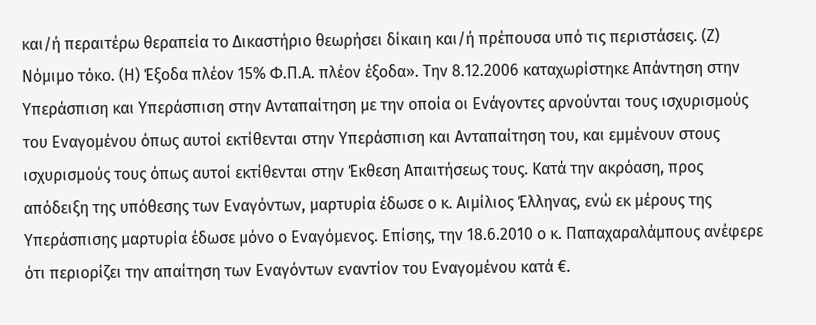και/ή περαιτέρω θεραπεία το Δικαστήριο θεωρήσει δίκαιη και/ή πρέπουσα υπό τις περιστάσεις. (Ζ) Νόμιμο τόκο. (Η) Έξοδα πλέον 15% Φ.Π.Α. πλέον έξοδα». Την 8.12.2006 καταχωρίστηκε Απάντηση στην Υπεράσπιση και Υπεράσπιση στην Ανταπαίτηση με την οποία οι Ενάγοντες αρνούνται τους ισχυρισμούς του Εναγομένου όπως αυτοί εκτίθενται στην Υπεράσπιση και Ανταπαίτηση του, και εμμένουν στους ισχυρισμούς τους όπως αυτοί εκτίθενται στην Έκθεση Απαιτήσεως τους. Κατά την ακρόαση, προς απόδειξη της υπόθεσης των Εναγόντων, μαρτυρία έδωσε ο κ. Αιμίλιος Έλληνας, ενώ εκ μέρους της Υπεράσπισης μαρτυρία έδωσε μόνο ο Εναγόμενος. Επίσης, την 18.6.2010 ο κ. Παπαχαραλάμπους ανέφερε ότι περιορίζει την απαίτηση των Εναγόντων εναντίον του Εναγομένου κατά €.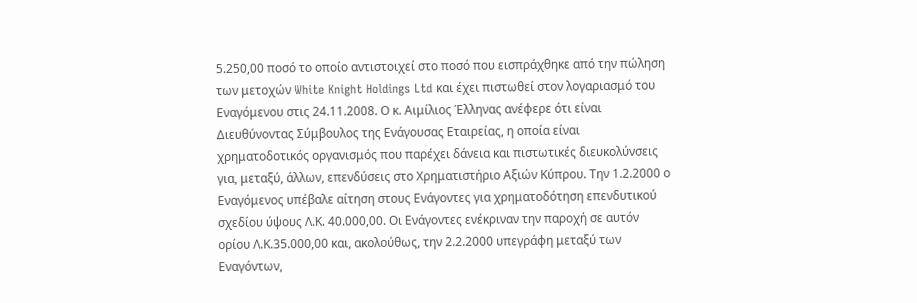5.250,00 ποσό το οποίο αντιστοιχεί στο ποσό που εισπράχθηκε από την πώληση των μετοχών White Knight Holdings Ltd και έχει πιστωθεί στον λογαριασμό του Εναγόμενου στις 24.11.2008. Ο κ. Αιμίλιος Έλληνας ανέφερε ότι είναι Διευθύνοντας Σύμβουλος της Ενάγουσας Εταιρείας, η οποία είναι χρηματοδοτικός οργανισμός που παρέχει δάνεια και πιστωτικές διευκολύνσεις για, μεταξύ, άλλων, επενδύσεις στο Χρηματιστήριο Αξιών Κύπρου. Την 1.2.2000 ο Εναγόμενος υπέβαλε αίτηση στους Ενάγοντες για χρηματοδότηση επενδυτικού σχεδίου ύψους Λ.Κ. 40.000,00. Οι Ενάγοντες ενέκριναν την παροχή σε αυτόν ορίου Λ.Κ.35.000,00 και, ακολούθως, την 2.2.2000 υπεγράφη μεταξύ των Εναγόντων,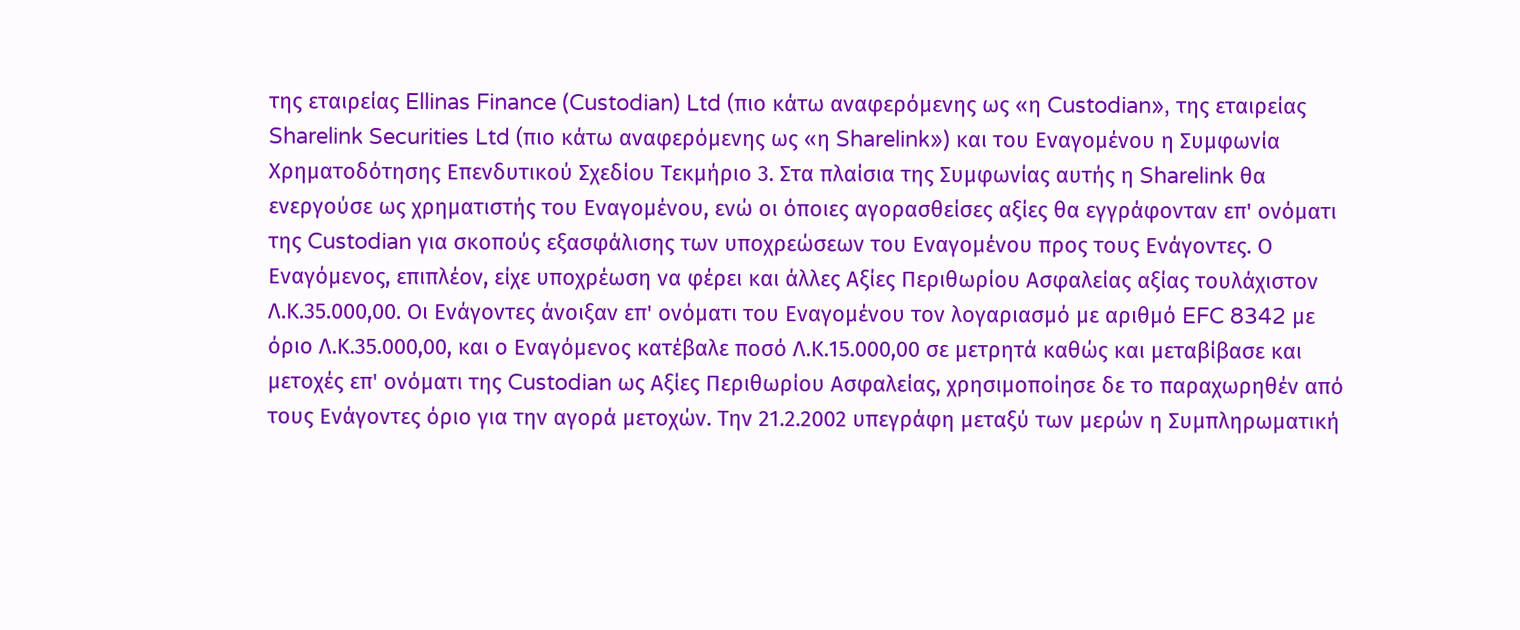της εταιρείας Ellinas Finance (Custodian) Ltd (πιο κάτω αναφερόμενης ως «η Custodian», της εταιρείας Sharelink Securities Ltd (πιο κάτω αναφερόμενης ως «η Sharelink») και του Εναγομένου η Συμφωνία Χρηματοδότησης Επενδυτικού Σχεδίου Τεκμήριο 3. Στα πλαίσια της Συμφωνίας αυτής η Sharelink θα ενεργούσε ως χρηματιστής του Εναγομένου, ενώ οι όποιες αγορασθείσες αξίες θα εγγράφονταν επ' ονόματι της Custodian για σκοπούς εξασφάλισης των υποχρεώσεων του Εναγομένου προς τους Ενάγοντες. Ο Εναγόμενος, επιπλέον, είχε υποχρέωση να φέρει και άλλες Αξίες Περιθωρίου Ασφαλείας αξίας τουλάχιστον Λ.Κ.35.000,00. Οι Ενάγοντες άνοιξαν επ' ονόματι του Εναγομένου τον λογαριασμό με αριθμό EFC 8342 με όριο Λ.Κ.35.000,00, και ο Εναγόμενος κατέβαλε ποσό Λ.Κ.15.000,00 σε μετρητά καθώς και μεταβίβασε και μετοχές επ' ονόματι της Custodian ως Αξίες Περιθωρίου Ασφαλείας, χρησιμοποίησε δε το παραχωρηθέν από τους Ενάγοντες όριο για την αγορά μετοχών. Την 21.2.2002 υπεγράφη μεταξύ των μερών η Συμπληρωματική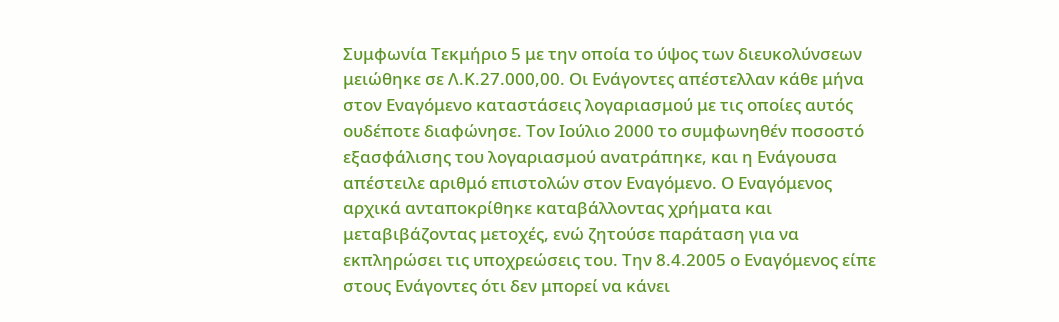Συμφωνία Τεκμήριο 5 με την οποία το ύψος των διευκολύνσεων μειώθηκε σε Λ.Κ.27.000,00. Οι Ενάγοντες απέστελλαν κάθε μήνα στον Εναγόμενο καταστάσεις λογαριασμού με τις οποίες αυτός ουδέποτε διαφώνησε. Τον Ιούλιο 2000 το συμφωνηθέν ποσοστό εξασφάλισης του λογαριασμού ανατράπηκε, και η Ενάγουσα απέστειλε αριθμό επιστολών στον Εναγόμενο. Ο Εναγόμενος αρχικά ανταποκρίθηκε καταβάλλοντας χρήματα και μεταβιβάζοντας μετοχές, ενώ ζητούσε παράταση για να εκπληρώσει τις υποχρεώσεις του. Την 8.4.2005 ο Εναγόμενος είπε στους Ενάγοντες ότι δεν μπορεί να κάνει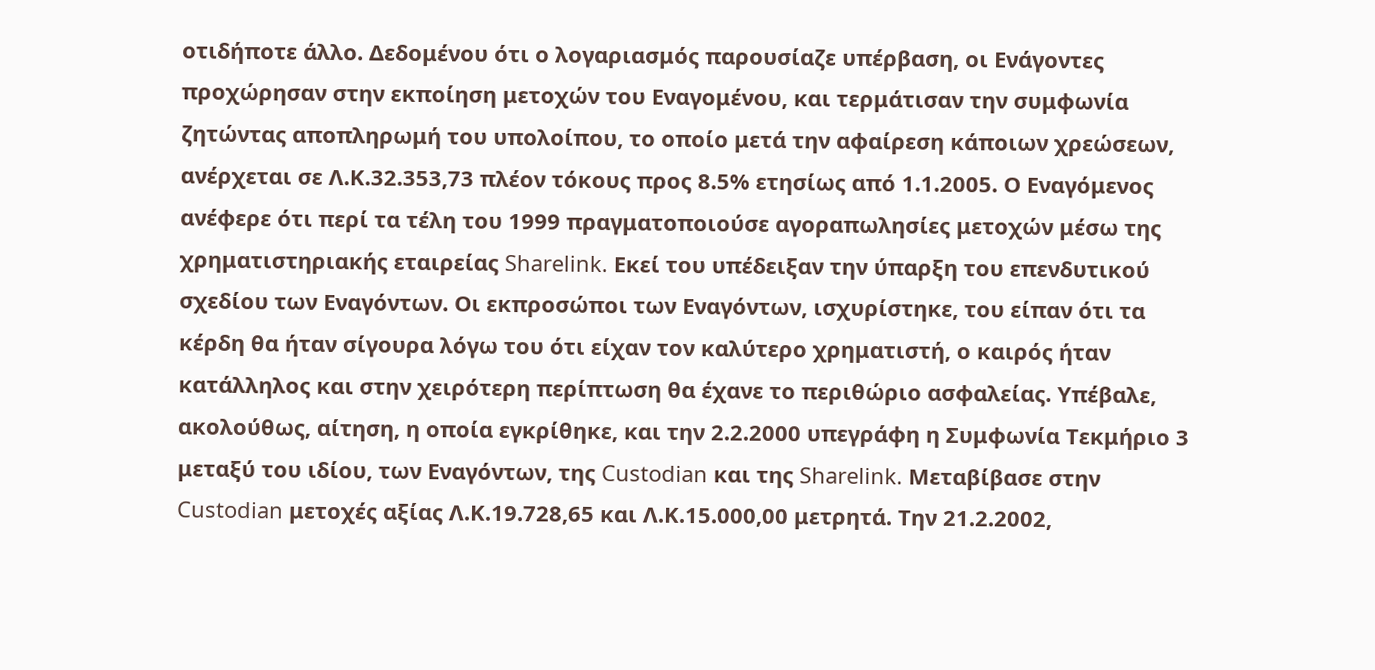οτιδήποτε άλλο. Δεδομένου ότι ο λογαριασμός παρουσίαζε υπέρβαση, οι Ενάγοντες προχώρησαν στην εκποίηση μετοχών του Εναγομένου, και τερμάτισαν την συμφωνία ζητώντας αποπληρωμή του υπολοίπου, το οποίο μετά την αφαίρεση κάποιων χρεώσεων, ανέρχεται σε Λ.Κ.32.353,73 πλέον τόκους προς 8.5% ετησίως από 1.1.2005. Ο Εναγόμενος ανέφερε ότι περί τα τέλη του 1999 πραγματοποιούσε αγοραπωλησίες μετοχών μέσω της χρηματιστηριακής εταιρείας Sharelink. Εκεί του υπέδειξαν την ύπαρξη του επενδυτικού σχεδίου των Εναγόντων. Οι εκπροσώποι των Εναγόντων, ισχυρίστηκε, του είπαν ότι τα κέρδη θα ήταν σίγουρα λόγω του ότι είχαν τον καλύτερο χρηματιστή, ο καιρός ήταν κατάλληλος και στην χειρότερη περίπτωση θα έχανε το περιθώριο ασφαλείας. Υπέβαλε, ακολούθως, αίτηση, η οποία εγκρίθηκε, και την 2.2.2000 υπεγράφη η Συμφωνία Τεκμήριο 3 μεταξύ του ιδίου, των Εναγόντων, της Custodian και της Sharelink. Μεταβίβασε στην Custodian μετοχές αξίας Λ.Κ.19.728,65 και Λ.Κ.15.000,00 μετρητά. Την 21.2.2002,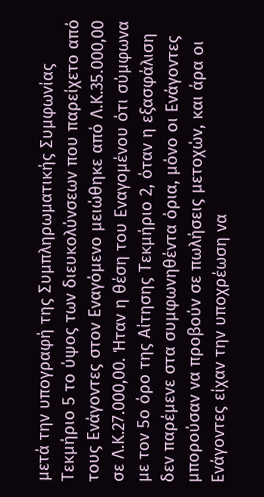μετά την υπογραφή της Συμπληρωματικής Συμφωνίας Τεκμήριο 5 το ύψος των διευκολύνσεων που παρείχετο από τους Ενάγοντες στον Εναγόμενο μειώθηκε από Λ.Κ.35.000,00 σε Λ.Κ.27.000,00. Ήταν η θέση του Εναγομένου ότι σύμφωνα με τον 5ο όρο της Αίτησης Τεκμήριο 2, όταν η εξασφάλιση δεν παρέμενε στα συμφωνηθέντα όρια, μόνο οι Ενάγοντες μπορούσαν να προβούν σε πωλήσεις μετοχών, και άρα οι Ενάγοντες είχαν την υποχρέωση να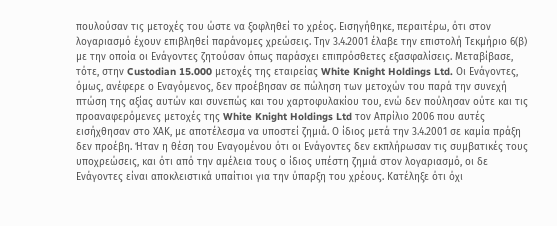πουλούσαν τις μετοχές του ώστε να ξοφληθεί το χρέος. Εισηγήθηκε, περαιτέρω, ότι στον λογαριασμό έχουν επιβληθεί παράνομες χρεώσεις. Την 3.4.2001 έλαβε την επιστολή Τεκμήριο 6(β) με την οποία οι Ενάγοντες ζητούσαν όπως παράσχει επιπρόσθετες εξασφαλίσεις. Μεταβίβασε, τότε, στην Custodian 15.000 μετοχές της εταιρείας White Knight Holdings Ltd. Οι Ενάγοντες, όμως, ανέφερε ο Εναγόμενος, δεν προέβησαν σε πώληση των μετοχών του παρά την συνεχή πτώση της αξίας αυτών και συνεπώς και του χαρτοφυλακίου του, ενώ δεν πούλησαν ούτε και τις προαναφερόμενες μετοχές της White Knight Holdings Ltd τον Απρίλιο 2006 που αυτές εισήχθησαν στο ΧΑΚ, με αποτέλεσμα να υποστεί ζημιά. Ο ίδιος μετά την 3.4.2001 σε καμία πράξη δεν προέβη. Ήταν η θέση του Εναγομένου ότι οι Ενάγοντες δεν εκπλήρωσαν τις συμβατικές τους υποχρεώσεις, και ότι από την αμέλεια τους ο ίδιος υπέστη ζημιά στον λογαριασμό, οι δε Ενάγοντες είναι αποκλειστικά υπαίτιοι για την ύπαρξη του χρέους. Κατέληξε ότι όχι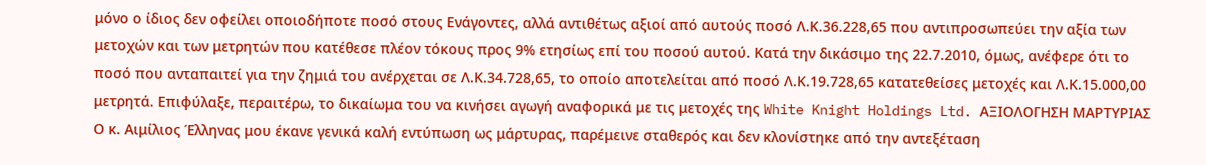μόνο ο ίδιος δεν οφείλει οποιοδήποτε ποσό στους Ενάγοντες, αλλά αντιθέτως αξιοί από αυτούς ποσό Λ.Κ.36.228,65 που αντιπροσωπεύει την αξία των μετοχών και των μετρητών που κατέθεσε πλέον τόκους προς 9% ετησίως επί του ποσού αυτού. Κατά την δικάσιμο της 22.7.2010, όμως, ανέφερε ότι το ποσό που ανταπαιτεί για την ζημιά του ανέρχεται σε Λ.Κ.34.728,65, το οποίο αποτελείται από ποσό Λ.Κ.19.728,65 κατατεθείσες μετοχές και Λ.Κ.15.000,00 μετρητά. Επιφύλαξε, περαιτέρω, το δικαίωμα του να κινήσει αγωγή αναφορικά με τις μετοχές της White Knight Holdings Ltd. ΑΞΙΟΛΟΓΗΣΗ ΜΑΡΤΥΡΙΑΣ Ο κ. Αιμίλιος Έλληνας μου έκανε γενικά καλή εντύπωση ως μάρτυρας, παρέμεινε σταθερός και δεν κλονίστηκε από την αντεξέταση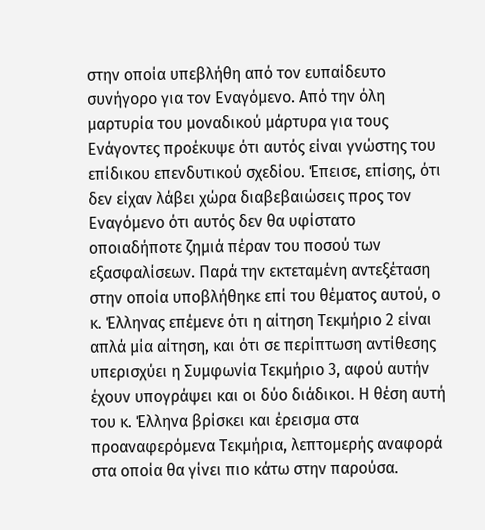στην οποία υπεβλήθη από τον ευπαίδευτο συνήγορο για τον Εναγόμενο. Από την όλη μαρτυρία του μοναδικού μάρτυρα για τους Ενάγοντες προέκυψε ότι αυτός είναι γνώστης του επίδικου επενδυτικού σχεδίου. Έπεισε, επίσης, ότι δεν είχαν λάβει χώρα διαβεβαιώσεις προς τον Εναγόμενο ότι αυτός δεν θα υφίστατο οποιαδήποτε ζημιά πέραν του ποσού των εξασφαλίσεων. Παρά την εκτεταμένη αντεξέταση στην οποία υποβλήθηκε επί του θέματος αυτού, ο κ. Έλληνας επέμενε ότι η αίτηση Τεκμήριο 2 είναι απλά μία αίτηση, και ότι σε περίπτωση αντίθεσης υπερισχύει η Συμφωνία Τεκμήριο 3, αφού αυτήν έχουν υπογράψει και οι δύο διάδικοι. Η θέση αυτή του κ. Έλληνα βρίσκει και έρεισμα στα προαναφερόμενα Τεκμήρια, λεπτομερής αναφορά στα οποία θα γίνει πιο κάτω στην παρούσα.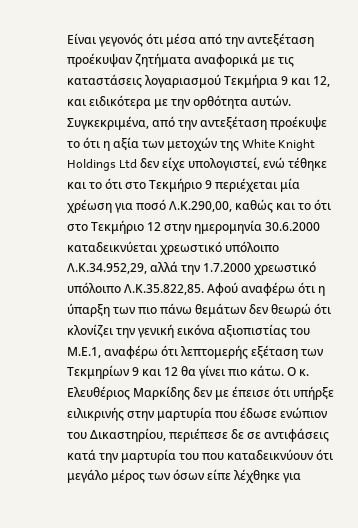Είναι γεγονός ότι μέσα από την αντεξέταση προέκυψαν ζητήματα αναφορικά με τις καταστάσεις λογαριασμού Τεκμήρια 9 και 12, και ειδικότερα με την ορθότητα αυτών. Συγκεκριμένα, από την αντεξέταση προέκυψε το ότι η αξία των μετοχών της White Knight Holdings Ltd δεν είχε υπολογιστεί, ενώ τέθηκε και το ότι στο Τεκμήριο 9 περιέχεται μία χρέωση για ποσό Λ.Κ.290,00, καθώς και το ότι στο Τεκμήριο 12 στην ημερομηνία 30.6.2000 καταδεικνύεται χρεωστικό υπόλοιπο Λ.Κ.34.952,29, αλλά την 1.7.2000 χρεωστικό υπόλοιπο Λ.Κ.35.822,85. Αφού αναφέρω ότι η ύπαρξη των πιο πάνω θεμάτων δεν θεωρώ ότι κλονίζει την γενική εικόνα αξιοπιστίας του Μ.Ε.1, αναφέρω ότι λεπτομερής εξέταση των Τεκμηρίων 9 και 12 θα γίνει πιο κάτω. Ο κ. Ελευθέριος Μαρκίδης δεν με έπεισε ότι υπήρξε ειλικρινής στην μαρτυρία που έδωσε ενώπιον του Δικαστηρίου, περιέπεσε δε σε αντιφάσεις κατά την μαρτυρία του που καταδεικνύουν ότι μεγάλο μέρος των όσων είπε λέχθηκε για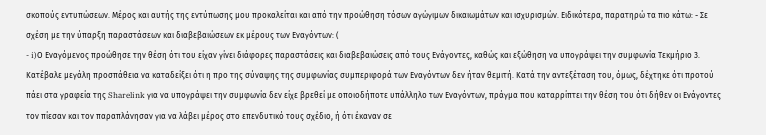σκοπούς εντυπώσεων. Μέρος και αυτής της εντύπωσης μου προκαλείται και από την προώθηση τόσων αγώγιμων δικαιωμάτων και ισχυρισμών. Ειδικότερα, παρατηρώ τα πιο κάτω: - Σε σχέση με την ύπαρξη παραστάσεων και διαβεβαιώσεων εκ μέρους των Εναγόντων: (
- i)Ο Εναγόμενος προώθησε την θέση ότι του είχαν γίνει διάφορες παραστάσεις και διαβεβαιώσεις από τους Ενάγοντες, καθώς και εξώθηση να υπογράψει την συμφωνία Τεκμήριο 3. Κατέβαλε μεγάλη προσπάθεια να καταδείξει ότι η προ της σύναψης της συμφωνίας συμπεριφορά των Εναγόντων δεν ήταν θεμιτή. Κατά την αντεξέταση του, όμως, δέχτηκε ότι προτού πάει στα γραφεία της Sharelink για να υπογράψει την συμφωνία δεν είχε βρεθεί με οποιοδήποτε υπάλληλο των Εναγόντων, πράγμα που καταρρίπτει την θέση του ότι δήθεν οι Ενάγοντες τον πίεσαν και τον παραπλάνησαν για να λάβει μέρος στο επενδυτικό τους σχέδιο, ή ότι έκαναν σε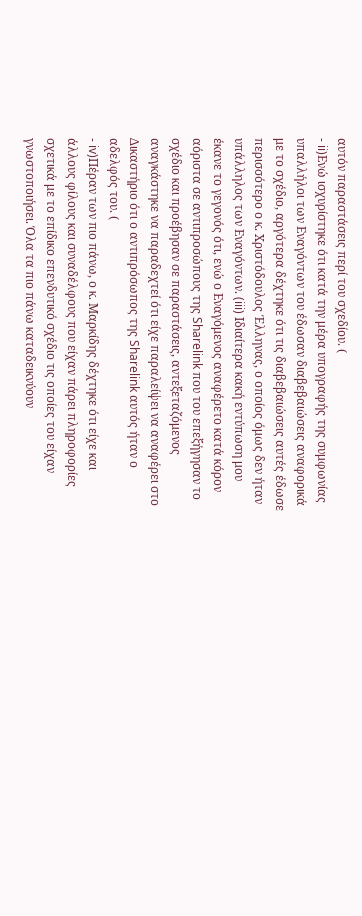αυτόν παραστάσεις περί του σχεδίου. (
- ii)Ενώ ισχυρίστηκε ότι κατά την μέρα υπογραφής της συμφωνίας υπαλλήλοι των Εναγόντων του έδωσαν διαβεβαιώσεις αναφορικά με το σχέδιο, αργότερα δέχτηκε ότι τις διαβεβαιώσεις αυτές έδωσε περισσότερο ο κ. Χριστόδουλος Έλληνας, ο οποίος όμως δεν ήταν υπάλληλος των Εναγόντων. (iii) Ιδιαίτερα κακή εντύπωση μου έκανε το γεγονός ότι, ενώ ο Εναγόμενος αναφέρετο κατά κόρον αόριστα σε αντιπροσώπους της Sharelink που του επεξήγησαν το σχέδιο και προέβησαν σε παραστάσεις, αντεξεταζόμενος αναγκάστηκε να παραδεχτεί ότι είχε παραλείψει να αναφέρει στο Δικαστήριο ότι ο αντιπρόσωπος της Sharelink αυτός ήταν ο αδελφός του. (
- iv)Πέραν των πιο πάνω, ο κ. Μαρκίδης δέχτηκε ότι είχε και άλλους φίλους και συναδέλφους που είχαν πάρει πληροφορίες σχετικά με το επίδικο επενδυτικό σχέδιο τις οποίες του είχαν γνωστοποιήσει. Όλα τα πιο πάνω καταδεικνύουν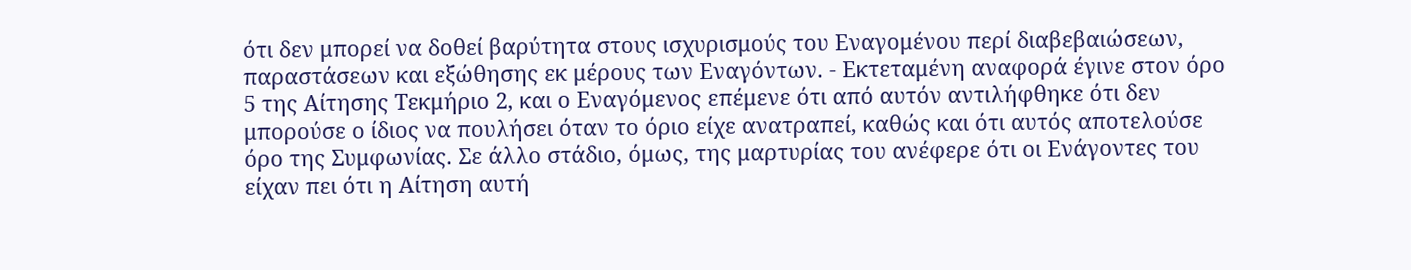ότι δεν μπορεί να δοθεί βαρύτητα στους ισχυρισμούς του Εναγομένου περί διαβεβαιώσεων, παραστάσεων και εξώθησης εκ μέρους των Εναγόντων. - Εκτεταμένη αναφορά έγινε στον όρο 5 της Αίτησης Τεκμήριο 2, και ο Εναγόμενος επέμενε ότι από αυτόν αντιλήφθηκε ότι δεν μπορούσε ο ίδιος να πουλήσει όταν το όριο είχε ανατραπεί, καθώς και ότι αυτός αποτελούσε όρο της Συμφωνίας. Σε άλλο στάδιο, όμως, της μαρτυρίας του ανέφερε ότι οι Ενάγοντες του είχαν πει ότι η Αίτηση αυτή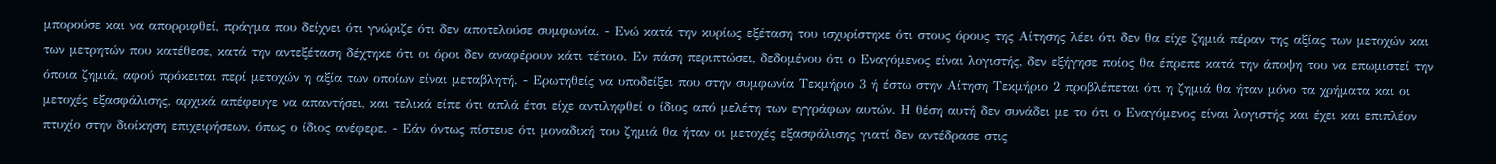μπορούσε και να απορριφθεί, πράγμα που δείχνει ότι γνώριζε ότι δεν αποτελούσε συμφωνία. - Ενώ κατά την κυρίως εξέταση του ισχυρίστηκε ότι στους όρους της Αίτησης λέει ότι δεν θα είχε ζημιά πέραν της αξίας των μετοχών και των μετρητών που κατέθεσε, κατά την αντεξέταση δέχτηκε ότι οι όροι δεν αναφέρουν κάτι τέτοιο. Εν πάση περιπτώσει, δεδομένου ότι ο Εναγόμενος είναι λογιστής, δεν εξήγησε ποίος θα έπρεπε κατά την άποψη του να επωμιστεί την όποια ζημιά, αφού πρόκειται περί μετοχών η αξία των οποίων είναι μεταβλητή. - Ερωτηθείς να υποδείξει που στην συμφωνία Τεκμήριο 3 ή έστω στην Αίτηση Τεκμήριο 2 προβλέπεται ότι η ζημιά θα ήταν μόνο τα χρήματα και οι μετοχές εξασφάλισης, αρχικά απέφευγε να απαντήσει, και τελικά είπε ότι απλά έτσι είχε αντιληφθεί ο ίδιος από μελέτη των εγγράφων αυτών. Η θέση αυτή δεν συνάδει με το ότι ο Εναγόμενος είναι λογιστής και έχει και επιπλέον πτυχίο στην διοίκηση επιχειρήσεων, όπως ο ίδιος ανέφερε. - Εάν όντως πίστευε ότι μοναδική του ζημιά θα ήταν οι μετοχές εξασφάλισης γιατί δεν αντέδρασε στις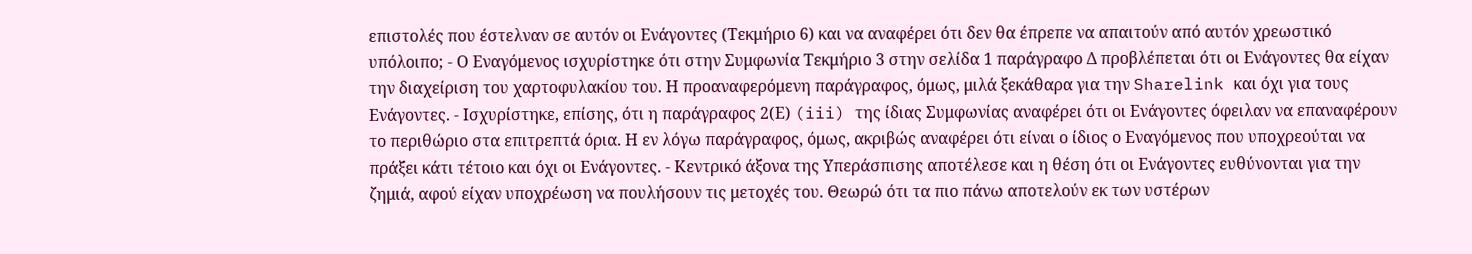επιστολές που έστελναν σε αυτόν οι Ενάγοντες (Τεκμήριο 6) και να αναφέρει ότι δεν θα έπρεπε να απαιτούν από αυτόν χρεωστικό υπόλοιπο; - Ο Εναγόμενος ισχυρίστηκε ότι στην Συμφωνία Τεκμήριο 3 στην σελίδα 1 παράγραφο Δ προβλέπεται ότι οι Ενάγοντες θα είχαν την διαχείριση του χαρτοφυλακίου του. Η προαναφερόμενη παράγραφος, όμως, μιλά ξεκάθαρα για την Sharelink και όχι για τους Ενάγοντες. - Ισχυρίστηκε, επίσης, ότι η παράγραφος 2(Ε) (iii) της ίδιας Συμφωνίας αναφέρει ότι οι Ενάγοντες όφειλαν να επαναφέρουν το περιθώριο στα επιτρεπτά όρια. Η εν λόγω παράγραφος, όμως, ακριβώς αναφέρει ότι είναι ο ίδιος ο Εναγόμενος που υποχρεούται να πράξει κάτι τέτοιο και όχι οι Ενάγοντες. - Κεντρικό άξονα της Υπεράσπισης αποτέλεσε και η θέση ότι οι Ενάγοντες ευθύνονται για την ζημιά, αφού είχαν υποχρέωση να πουλήσουν τις μετοχές του. Θεωρώ ότι τα πιο πάνω αποτελούν εκ των υστέρων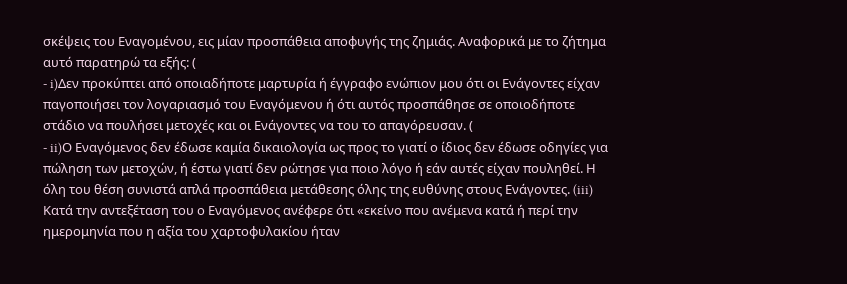σκέψεις του Εναγομένου, εις μίαν προσπάθεια αποφυγής της ζημιάς. Αναφορικά με το ζήτημα αυτό παρατηρώ τα εξής: (
- i)Δεν προκύπτει από οποιαδήποτε μαρτυρία ή έγγραφο ενώπιον μου ότι οι Ενάγοντες είχαν παγοποιήσει τον λογαριασμό του Εναγόμενου ή ότι αυτός προσπάθησε σε οποιοδήποτε στάδιο να πουλήσει μετοχές και οι Ενάγοντες να του το απαγόρευσαν. (
- ii)Ο Εναγόμενος δεν έδωσε καμία δικαιολογία ως προς το γιατί ο ίδιος δεν έδωσε οδηγίες για πώληση των μετοχών, ή έστω γιατί δεν ρώτησε για ποιο λόγο ή εάν αυτές είχαν πουληθεί. Η όλη του θέση συνιστά απλά προσπάθεια μετάθεσης όλης της ευθύνης στους Ενάγοντες. (iii) Κατά την αντεξέταση του ο Εναγόμενος ανέφερε ότι «εκείνο που ανέμενα κατά ή περί την ημερομηνία που η αξία του χαρτοφυλακίου ήταν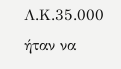Λ.Κ.35.000 ήταν να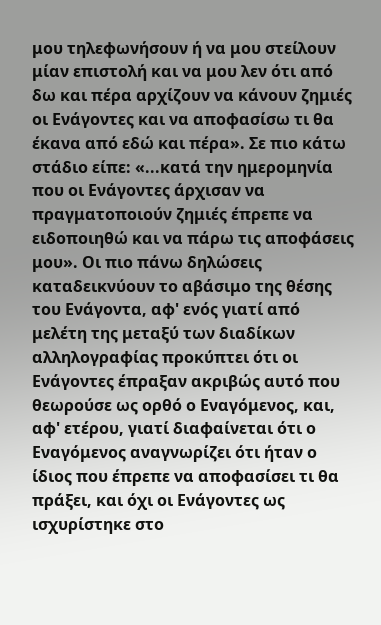μου τηλεφωνήσουν ή να μου στείλουν μίαν επιστολή και να μου λεν ότι από δω και πέρα αρχίζουν να κάνουν ζημιές οι Ενάγοντες και να αποφασίσω τι θα έκανα από εδώ και πέρα». Σε πιο κάτω στάδιο είπε: «...κατά την ημερομηνία που οι Ενάγοντες άρχισαν να πραγματοποιούν ζημιές έπρεπε να ειδοποιηθώ και να πάρω τις αποφάσεις μου». Οι πιο πάνω δηλώσεις καταδεικνύουν το αβάσιμο της θέσης του Ενάγοντα, αφ' ενός γιατί από μελέτη της μεταξύ των διαδίκων αλληλογραφίας προκύπτει ότι οι Ενάγοντες έπραξαν ακριβώς αυτό που θεωρούσε ως ορθό ο Εναγόμενος, και, αφ' ετέρου, γιατί διαφαίνεται ότι ο Εναγόμενος αναγνωρίζει ότι ήταν ο ίδιος που έπρεπε να αποφασίσει τι θα πράξει, και όχι οι Ενάγοντες ως ισχυρίστηκε στο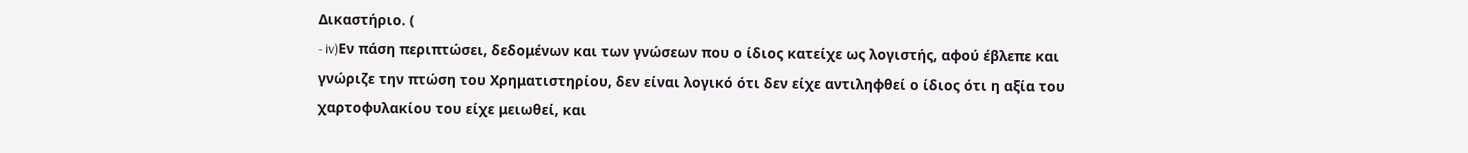Δικαστήριο. (
- iv)Εν πάση περιπτώσει, δεδομένων και των γνώσεων που ο ίδιος κατείχε ως λογιστής, αφού έβλεπε και γνώριζε την πτώση του Χρηματιστηρίου, δεν είναι λογικό ότι δεν είχε αντιληφθεί ο ίδιος ότι η αξία του χαρτοφυλακίου του είχε μειωθεί, και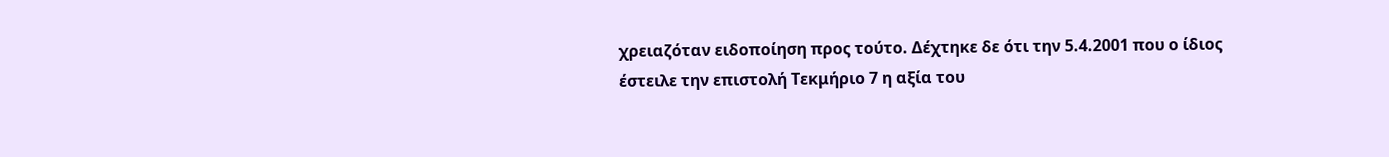χρειαζόταν ειδοποίηση προς τούτο. Δέχτηκε δε ότι την 5.4.2001 που ο ίδιος έστειλε την επιστολή Τεκμήριο 7 η αξία του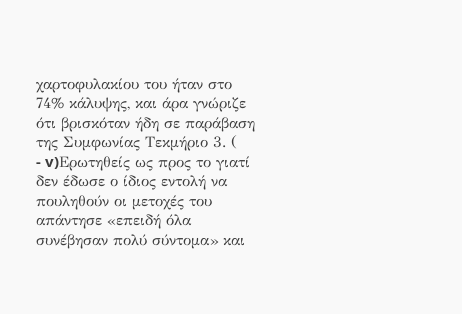χαρτοφυλακίου του ήταν στο 74% κάλυψης, και άρα γνώριζε ότι βρισκόταν ήδη σε παράβαση της Συμφωνίας Τεκμήριο 3. (
- v)Ερωτηθείς ως προς το γιατί δεν έδωσε ο ίδιος εντολή να πουληθούν οι μετοχές του απάντησε «επειδή όλα συνέβησαν πολύ σύντομα» και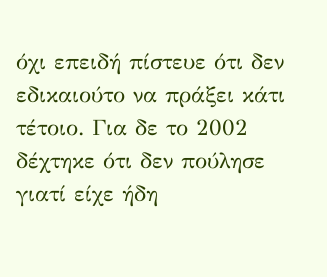όχι επειδή πίστευε ότι δεν εδικαιούτο να πράξει κάτι τέτοιο. Για δε το 2002 δέχτηκε ότι δεν πούλησε γιατί είχε ήδη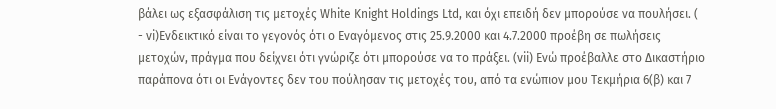βάλει ως εξασφάλιση τις μετοχές White Knight Holdings Ltd, και όχι επειδή δεν μπορούσε να πουλήσει. (
- vi)Ενδεικτικό είναι το γεγονός ότι ο Εναγόμενος στις 25.9.2000 και 4.7.2000 προέβη σε πωλήσεις μετοχών, πράγμα που δείχνει ότι γνώριζε ότι μπορούσε να το πράξει. (vii) Ενώ προέβαλλε στο Δικαστήριο παράπονα ότι οι Ενάγοντες δεν του πούλησαν τις μετοχές του, από τα ενώπιον μου Τεκμήρια 6(β) και 7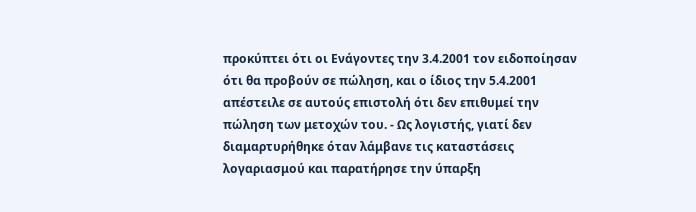προκύπτει ότι οι Ενάγοντες την 3.4.2001 τον ειδοποίησαν ότι θα προβούν σε πώληση, και ο ίδιος την 5.4.2001 απέστειλε σε αυτούς επιστολή ότι δεν επιθυμεί την πώληση των μετοχών του. - Ως λογιστής, γιατί δεν διαμαρτυρήθηκε όταν λάμβανε τις καταστάσεις λογαριασμού και παρατήρησε την ύπαρξη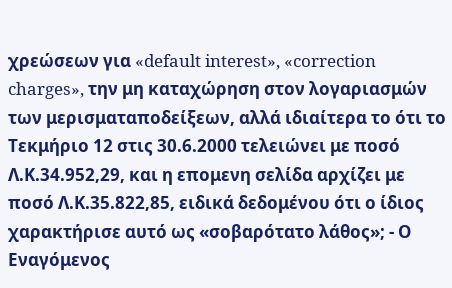χρεώσεων για «default interest», «correction charges», την μη καταχώρηση στον λογαριασμών των μερισματαποδείξεων, αλλά ιδιαίτερα το ότι το Τεκμήριο 12 στις 30.6.2000 τελειώνει με ποσό Λ.Κ.34.952,29, και η επομενη σελίδα αρχίζει με ποσό Λ.Κ.35.822,85, ειδικά δεδομένου ότι ο ίδιος χαρακτήρισε αυτό ως «σοβαρότατο λάθος»; - Ο Εναγόμενος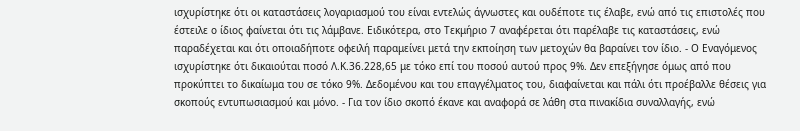ισχυρίστηκε ότι οι καταστάσεις λογαριασμού του είναι εντελώς άγνωστες και ουδέποτε τις έλαβε, ενώ από τις επιστολές που έστειλε ο ίδιος φαίνεται ότι τις λάμβανε. Ειδικότερα, στο Τεκμήριο 7 αναφέρεται ότι παρέλαβε τις καταστάσεις, ενώ παραδέχεται και ότι οποιαδήποτε οφειλή παραμείνει μετά την εκποίηση των μετοχών θα βαραίνει τον ίδιο. - Ο Εναγόμενος ισχυρίστηκε ότι δικαιούται ποσό Λ.Κ.36.228,65 με τόκο επί του ποσού αυτού προς 9%. Δεν επεξήγησε όμως από που προκύπτει το δικαίωμα του σε τόκο 9%. Δεδομένου και του επαγγέλματος του, διαφαίνεται και πάλι ότι προέβαλλε θέσεις για σκοπούς εντυπωσιασμού και μόνο. - Για τον ίδιο σκοπό έκανε και αναφορά σε λάθη στα πινακίδια συναλλαγής, ενώ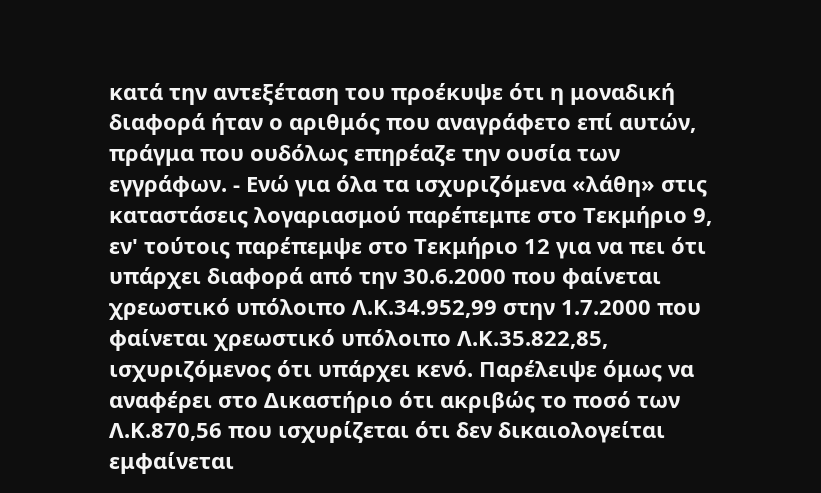κατά την αντεξέταση του προέκυψε ότι η μοναδική διαφορά ήταν ο αριθμός που αναγράφετο επί αυτών, πράγμα που ουδόλως επηρέαζε την ουσία των εγγράφων. - Ενώ για όλα τα ισχυριζόμενα «λάθη» στις καταστάσεις λογαριασμού παρέπεμπε στο Τεκμήριο 9, εν' τούτοις παρέπεμψε στο Τεκμήριο 12 για να πει ότι υπάρχει διαφορά από την 30.6.2000 που φαίνεται χρεωστικό υπόλοιπο Λ.Κ.34.952,99 στην 1.7.2000 που φαίνεται χρεωστικό υπόλοιπο Λ.Κ.35.822,85, ισχυριζόμενος ότι υπάρχει κενό. Παρέλειψε όμως να αναφέρει στο Δικαστήριο ότι ακριβώς το ποσό των Λ.Κ.870,56 που ισχυρίζεται ότι δεν δικαιολογείται εμφαίνεται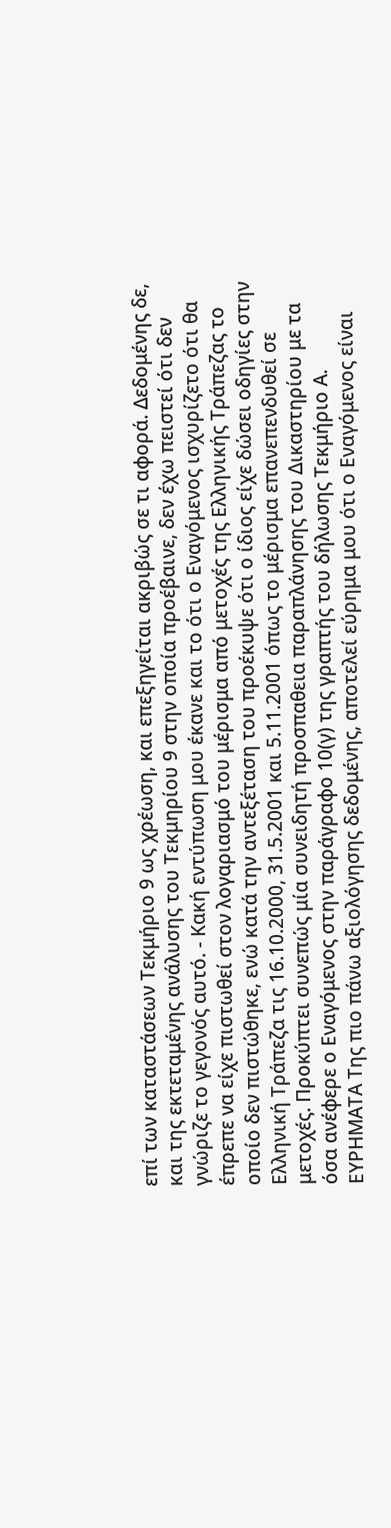επί των καταστάσεων Τεκμήριο 9 ως χρέωση, και επεξηγείται ακριβώς σε τι αφορά. Δεδομένης δε, και της εκτεταμένης ανάλυσης του Τεκμηρίου 9 στην οποία προέβαινε, δεν έχω πειστεί ότι δεν γνώριζε το γεγονός αυτό. - Κακή εντύπωση μου έκανε και το ότι ο Εναγόμενος ισχυρίζετο ότι θα έπρεπε να είχε πιστωθεί στον λογαριασμό του μέρισμα από μετοχές της Ελληνικής Τράπεζας το οποίο δεν πιστώθηκε, ενώ κατά την αντεξέταση του προέκυψε ότι ο ίδιος είχε δώσει οδηγίες στην Ελληνική Τράπεζα τις 16.10.2000, 31.5.2001 και 5.11.2001 όπως το μέρισμα επανεπενδυθεί σε μετοχές. Προκύπτει συνεπώς μία συνειδητή προσπαθεια παραπλάνησης του Δικαστηρίου με τα όσα ανέφερε ο Εναγόμενος στην παράγραφο 10(γ) της γραπτής του δήλωσης Τεκμήριο Α. ΕΥΡΗΜΑΤΑ Της πιο πάνω αξιολόγησης δεδομένης, αποτελεί εύρημα μου ότι ο Εναγόμενος είναι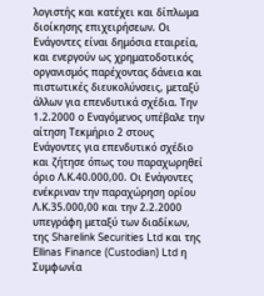λογιστής και κατέχει και δίπλωμα διοίκησης επιχειρήσεων. Οι Ενάγοντες είναι δημόσια εταιρεία, και ενεργούν ως χρηματοδοτικός οργανισμός παρέχοντας δάνεια και πιστωτικές διευκολύνσεις, μεταξύ άλλων για επενδυτικά σχέδια. Την 1.2.2000 ο Εναγόμενος υπέβαλε την αίτηση Τεκμήριο 2 στους Ενάγοντες για επενδυτικό σχέδιο και ζήτησε όπως του παραχωρηθεί όριο Λ.Κ.40.000,00. Οι Ενάγοντες ενέκριναν την παραχώρηση ορίου Λ.Κ.35.000,00 και την 2.2.2000 υπεγράφη μεταξύ των διαδίκων, της Sharelink Securities Ltd και της Ellinas Finance (Custodian) Ltd η Συμφωνία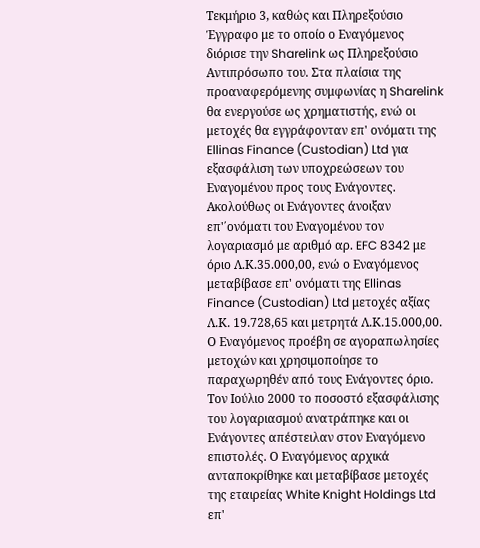Τεκμήριο 3, καθώς και Πληρεξούσιο Έγγραφο με το οποίο ο Εναγόμενος διόρισε την Sharelink ως Πληρεξούσιο Αντιπρόσωπο του. Στα πλαίσια της προαναφερόμενης συμφωνίας η Sharelink θα ενεργούσε ως χρηματιστής, ενώ οι μετοχές θα εγγράφονταν επ' ονόματι της Ellinas Finance (Custodian) Ltd για εξασφάλιση των υποχρεώσεων του Εναγομένου προς τους Ενάγοντες. Ακολούθως οι Ενάγοντες άνοιξαν επ'΄ονόματι του Εναγομένου τον λογαριασμό με αριθμό αρ. EFC 8342 με όριο Λ.Κ.35.000,00, ενώ ο Εναγόμενος μεταβίβασε επ' ονόματι της Ellinas Finance (Custodian) Ltd μετοχές αξίας Λ.Κ. 19.728,65 και μετρητά Λ.Κ.15.000,00. Ο Εναγόμενος προέβη σε αγοραπωλησίες μετοχών και χρησιμοποίησε το παραχωρηθέν από τους Ενάγοντες όριο. Τον Ιούλιο 2000 το ποσοστό εξασφάλισης του λογαριασμού ανατράπηκε και οι Ενάγοντες απέστειλαν στον Εναγόμενο επιστολές. Ο Εναγόμενος αρχικά ανταποκρίθηκε και μεταβίβασε μετοχές της εταιρείας White Knight Holdings Ltd επ'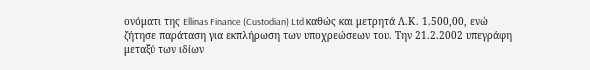ονόματι της Ellinas Finance (Custodian) Ltd καθώς και μετρητά Λ.Κ. 1.500,00, ενώ ζήτησε παράταση για εκπλήρωση των υποχρεώσεων του. Την 21.2.2002 υπεγράφη μεταξύ των ιδίων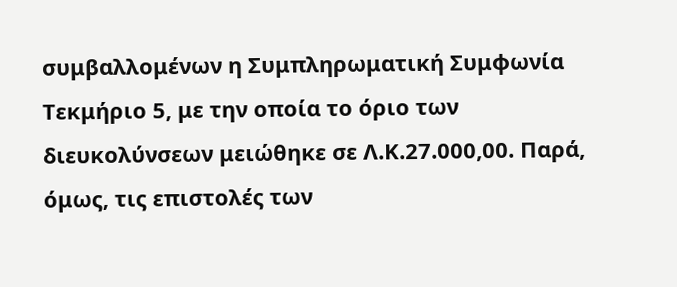συμβαλλομένων η Συμπληρωματική Συμφωνία Τεκμήριο 5, με την οποία το όριο των διευκολύνσεων μειώθηκε σε Λ.Κ.27.000,00. Παρά, όμως, τις επιστολές των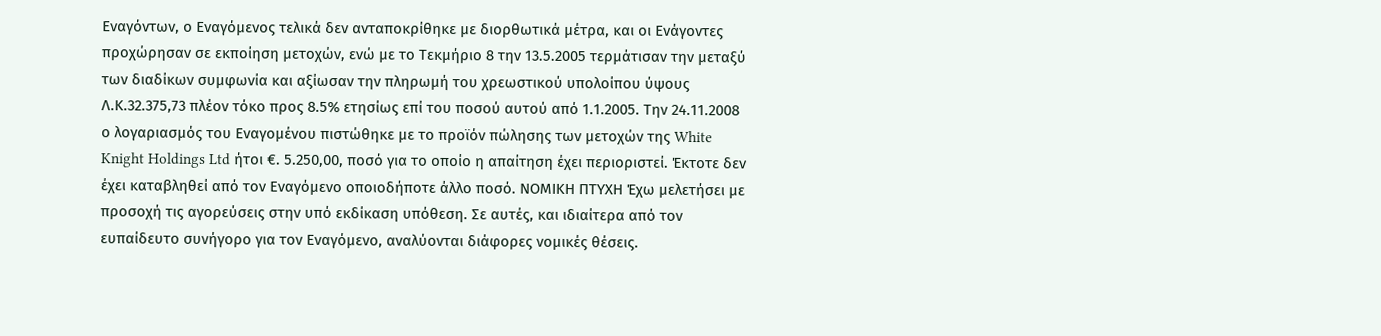Εναγόντων, ο Εναγόμενος τελικά δεν ανταποκρίθηκε με διορθωτικά μέτρα, και οι Ενάγοντες προχώρησαν σε εκποίηση μετοχών, ενώ με το Τεκμήριο 8 την 13.5.2005 τερμάτισαν την μεταξύ των διαδίκων συμφωνία και αξίωσαν την πληρωμή του χρεωστικού υπολοίπου ύψους Λ.Κ.32.375,73 πλέον τόκο προς 8.5% ετησίως επί του ποσού αυτού από 1.1.2005. Την 24.11.2008 ο λογαριασμός του Εναγομένου πιστώθηκε με το προϊόν πώλησης των μετοχών της White Knight Holdings Ltd ήτοι €. 5.250,00, ποσό για το οποίο η απαίτηση έχει περιοριστεί. Έκτοτε δεν έχει καταβληθεί από τον Εναγόμενο οποιοδήποτε άλλο ποσό. ΝΟΜΙΚΗ ΠΤΥΧΗ Έχω μελετήσει με προσοχή τις αγορεύσεις στην υπό εκδίκαση υπόθεση. Σε αυτές, και ιδιαίτερα από τον ευπαίδευτο συνήγορο για τον Εναγόμενο, αναλύονται διάφορες νομικές θέσεις.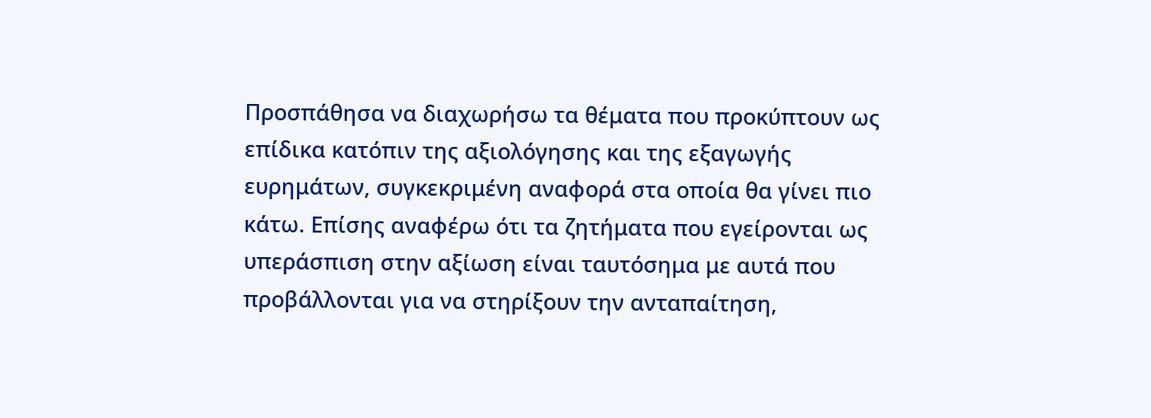Προσπάθησα να διαχωρήσω τα θέματα που προκύπτουν ως επίδικα κατόπιν της αξιολόγησης και της εξαγωγής ευρημάτων, συγκεκριμένη αναφορά στα οποία θα γίνει πιο κάτω. Επίσης αναφέρω ότι τα ζητήματα που εγείρονται ως υπεράσπιση στην αξίωση είναι ταυτόσημα με αυτά που προβάλλονται για να στηρίξουν την ανταπαίτηση,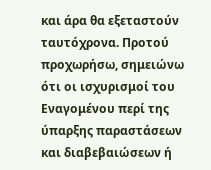και άρα θα εξεταστούν ταυτόχρονα. Προτού προχωρήσω, σημειώνω ότι οι ισχυρισμοί του Εναγομένου περί της ύπαρξης παραστάσεων και διαβεβαιώσεων ή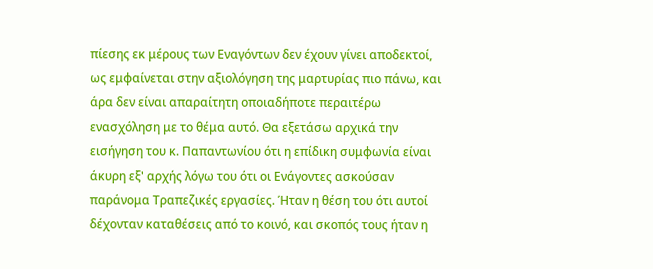πίεσης εκ μέρους των Εναγόντων δεν έχουν γίνει αποδεκτοί, ως εμφαίνεται στην αξιολόγηση της μαρτυρίας πιο πάνω, και άρα δεν είναι απαραίτητη οποιαδήποτε περαιτέρω ενασχόληση με το θέμα αυτό. Θα εξετάσω αρχικά την εισήγηση του κ. Παπαντωνίου ότι η επίδικη συμφωνία είναι άκυρη εξ' αρχής λόγω του ότι οι Ενάγοντες ασκούσαν παράνομα Τραπεζικές εργασίες. Ήταν η θέση του ότι αυτοί δέχονταν καταθέσεις από το κοινό, και σκοπός τους ήταν η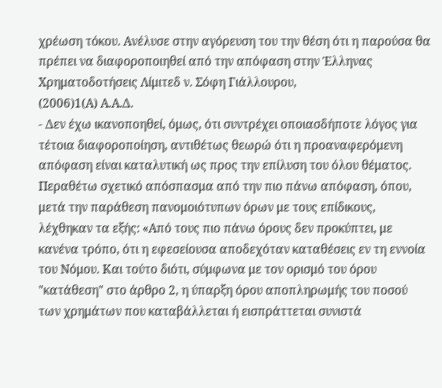χρέωση τόκου. Ανέλυσε στην αγόρευση του την θέση ότι η παρούσα θα πρέπει να διαφοροποιηθεί από την απόφαση στην Έλληνας Χρηματοδοτήσεις Λίμιτεδ ν. Σόφη Γιάλλουρου,
(2006)1(Α) Α.Α.Δ.
- Δεν έχω ικανοποηθεί, όμως, ότι συντρέχει οποιασδήποτε λόγος για τέτοια διαφοροποίηση, αντιθέτως θεωρώ ότι η προαναφερόμενη απόφαση είναι καταλυτική ως προς την επίλυση του όλου θέματος. Περαθέτω σχετικό απόσπασμα από την πιο πάνω απόφαση, όπου, μετά την παράθεση πανομοιότυπων όρων με τους επίδικους, λέχθηκαν τα εξής: «Από τους πιο πάνω όρους δεν προκύπτει, με κανένα τρόπο, ότι η εφεσείουσα αποδεχόταν καταθέσεις εν τη εννοία του Νόμου. Και τούτο διότι, σύμφωνα με τον ορισμό του όρου "κατάθεση" στο άρθρο 2, η ύπαρξη όρου αποπληρωμής του ποσού των χρημάτων που καταβάλλεται ή εισπράττεται συνιστά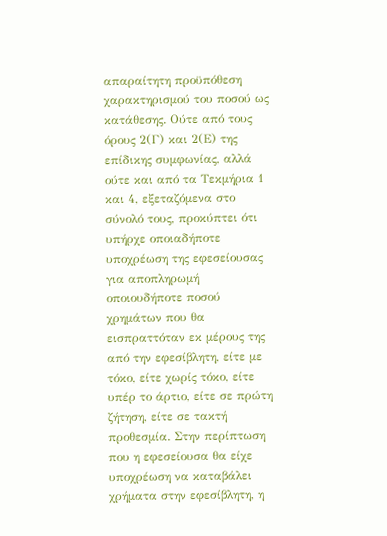απαραίτητη προϋπόθεση χαρακτηρισμού του ποσού ως κατάθεσης. Ούτε από τους όρους 2(Γ) και 2(Ε) της επίδικης συμφωνίας, αλλά ούτε και από τα Τεκμήρια 1 και 4, εξεταζόμενα στο σύνολό τους, προκύπτει ότι υπήρχε οποιαδήποτε υποχρέωση της εφεσείουσας για αποπληρωμή οποιουδήποτε ποσού χρημάτων που θα εισπραττόταν εκ μέρους της από την εφεσίβλητη, είτε με τόκο, είτε χωρίς τόκο, είτε υπέρ το άρτιο, είτε σε πρώτη ζήτηση, είτε σε τακτή προθεσμία. Στην περίπτωση που η εφεσείουσα θα είχε υποχρέωση να καταβάλει χρήματα στην εφεσίβλητη, η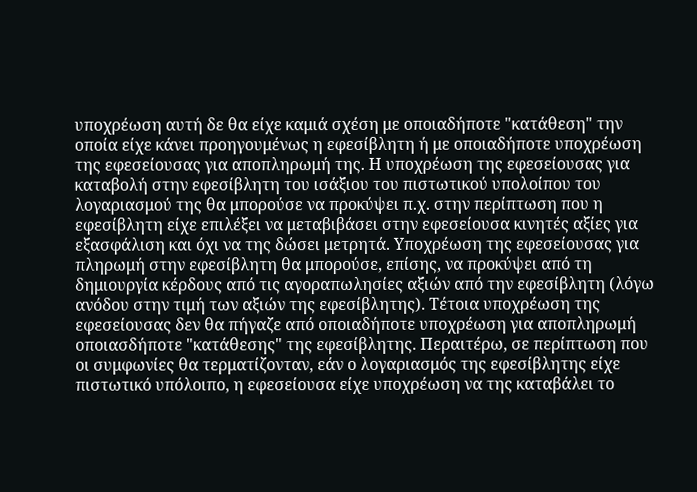υποχρέωση αυτή δε θα είχε καμιά σχέση με οποιαδήποτε "κατάθεση" την οποία είχε κάνει προηγουμένως η εφεσίβλητη ή με οποιαδήποτε υποχρέωση της εφεσείουσας για αποπληρωμή της. Η υποχρέωση της εφεσείουσας για καταβολή στην εφεσίβλητη του ισάξιου του πιστωτικού υπολοίπου του λογαριασμού της θα μπορούσε να προκύψει π.χ. στην περίπτωση που η εφεσίβλητη είχε επιλέξει να μεταβιβάσει στην εφεσείουσα κινητές αξίες για εξασφάλιση και όχι να της δώσει μετρητά. Υποχρέωση της εφεσείουσας για πληρωμή στην εφεσίβλητη θα μπορούσε, επίσης, να προκύψει από τη δημιουργία κέρδους από τις αγοραπωλησίες αξιών από την εφεσίβλητη (λόγω ανόδου στην τιμή των αξιών της εφεσίβλητης). Τέτοια υποχρέωση της εφεσείουσας δεν θα πήγαζε από οποιαδήποτε υποχρέωση για αποπληρωμή οποιασδήποτε "κατάθεσης" της εφεσίβλητης. Περαιτέρω, σε περίπτωση που οι συμφωνίες θα τερματίζονταν, εάν ο λογαριασμός της εφεσίβλητης είχε πιστωτικό υπόλοιπο, η εφεσείουσα είχε υποχρέωση να της καταβάλει το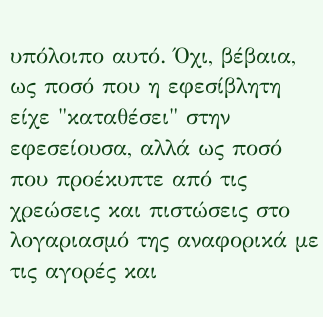υπόλοιπο αυτό. Όχι, βέβαια, ως ποσό που η εφεσίβλητη είχε "καταθέσει" στην εφεσείουσα, αλλά ως ποσό που προέκυπτε από τις χρεώσεις και πιστώσεις στο λογαριασμό της αναφορικά με τις αγορές και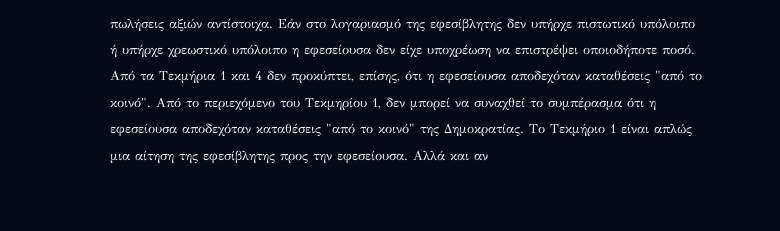πωλήσεις αξιών αντίστοιχα. Εάν στο λογαριασμό της εφεσίβλητης δεν υπήρχε πιστωτικό υπόλοιπο ή υπήρχε χρεωστικό υπόλοιπο η εφεσείουσα δεν είχε υποχρέωση να επιστρέψει οποιοδήποτε ποσό. Από τα Τεκμήρια 1 και 4 δεν προκύπτει, επίσης, ότι η εφεσείουσα αποδεχόταν καταθέσεις "από το κοινό". Από το περιεχόμενο του Τεκμηρίου 1, δεν μπορεί να συναχθεί το συμπέρασμα ότι η εφεσείουσα αποδεχόταν καταθέσεις "από το κοινό" της Δημοκρατίας. Το Τεκμήριο 1 είναι απλώς μια αίτηση της εφεσίβλητης προς την εφεσείουσα. Αλλά και αν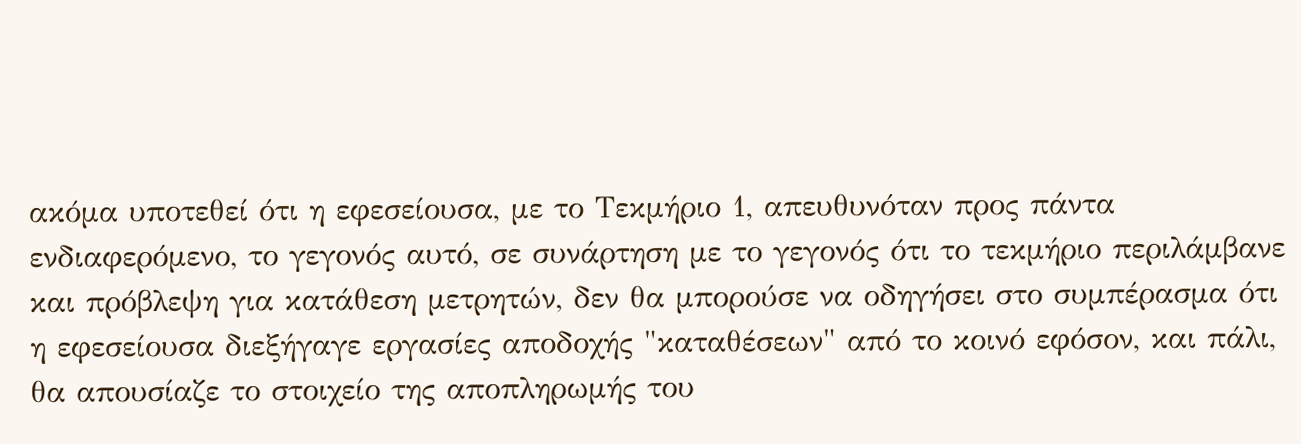ακόμα υποτεθεί ότι η εφεσείουσα, με το Τεκμήριο 1, απευθυνόταν προς πάντα ενδιαφερόμενο, το γεγονός αυτό, σε συνάρτηση με το γεγονός ότι το τεκμήριο περιλάμβανε και πρόβλεψη για κατάθεση μετρητών, δεν θα μπορούσε να οδηγήσει στο συμπέρασμα ότι η εφεσείουσα διεξήγαγε εργασίες αποδοχής "καταθέσεων" από το κοινό εφόσον, και πάλι, θα απουσίαζε το στοιχείο της αποπληρωμής του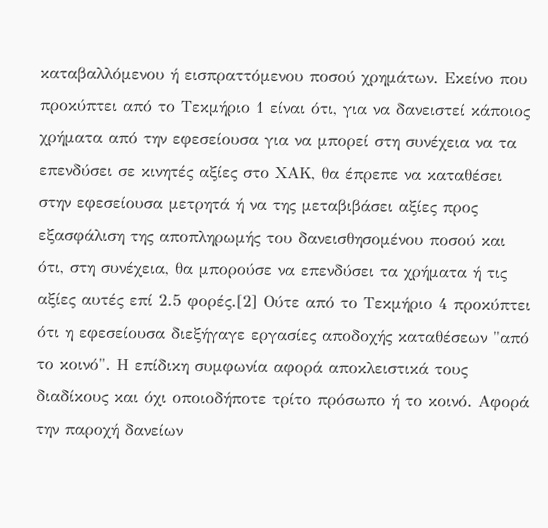καταβαλλόμενου ή εισπραττόμενου ποσού χρημάτων. Εκείνο που προκύπτει από το Τεκμήριο 1 είναι ότι, για να δανειστεί κάποιος χρήματα από την εφεσείουσα για να μπορεί στη συνέχεια να τα επενδύσει σε κινητές αξίες στο ΧΑΚ, θα έπρεπε να καταθέσει στην εφεσείουσα μετρητά ή να της μεταβιβάσει αξίες προς εξασφάλιση της αποπληρωμής του δανεισθησομένου ποσού και ότι, στη συνέχεια, θα μπορούσε να επενδύσει τα χρήματα ή τις αξίες αυτές επί 2.5 φορές.[2] Ούτε από το Τεκμήριο 4 προκύπτει ότι η εφεσείουσα διεξήγαγε εργασίες αποδοχής καταθέσεων "από το κοινό". Η επίδικη συμφωνία αφορά αποκλειστικά τους διαδίκους και όχι οποιοδήποτε τρίτο πρόσωπο ή το κοινό. Αφορά την παροχή δανείων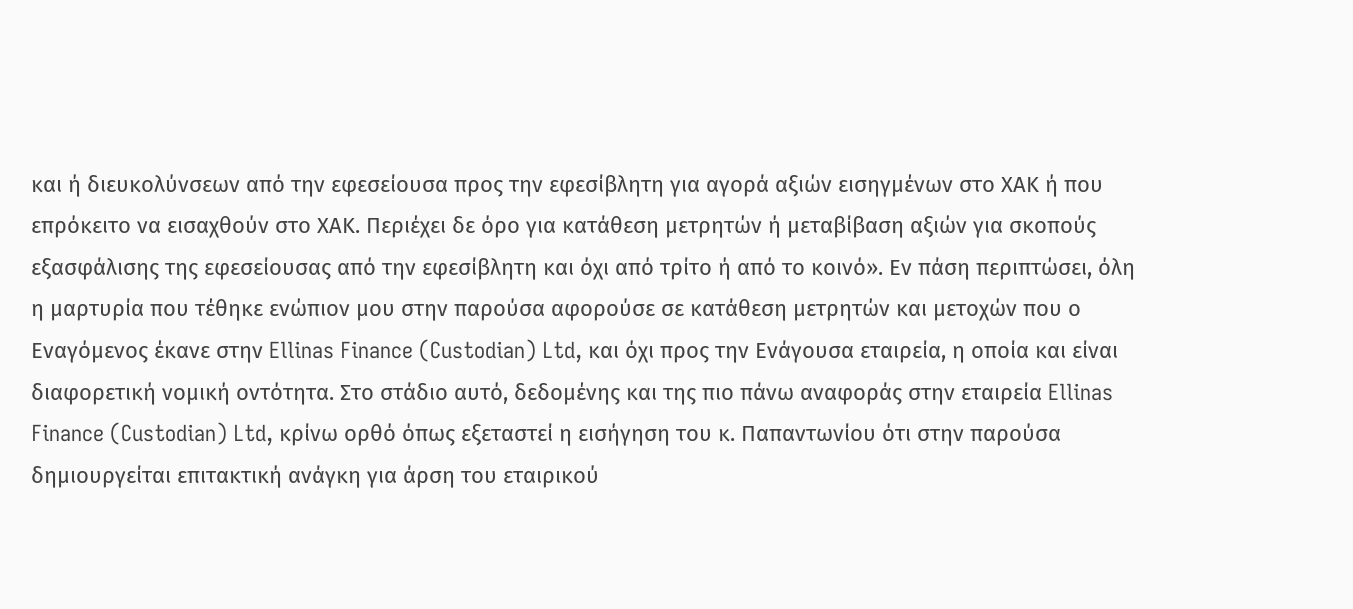και ή διευκολύνσεων από την εφεσείουσα προς την εφεσίβλητη για αγορά αξιών εισηγμένων στο ΧΑΚ ή που επρόκειτο να εισαχθούν στο ΧΑΚ. Περιέχει δε όρο για κατάθεση μετρητών ή μεταβίβαση αξιών για σκοπούς εξασφάλισης της εφεσείουσας από την εφεσίβλητη και όχι από τρίτο ή από το κοινό». Εν πάση περιπτώσει, όλη η μαρτυρία που τέθηκε ενώπιον μου στην παρούσα αφορούσε σε κατάθεση μετρητών και μετοχών που ο Εναγόμενος έκανε στην Ellinas Finance (Custodian) Ltd, και όχι προς την Ενάγουσα εταιρεία, η οποία και είναι διαφορετική νομική οντότητα. Στο στάδιο αυτό, δεδομένης και της πιο πάνω αναφοράς στην εταιρεία Ellinas Finance (Custodian) Ltd, κρίνω ορθό όπως εξεταστεί η εισήγηση του κ. Παπαντωνίου ότι στην παρούσα δημιουργείται επιτακτική ανάγκη για άρση του εταιρικού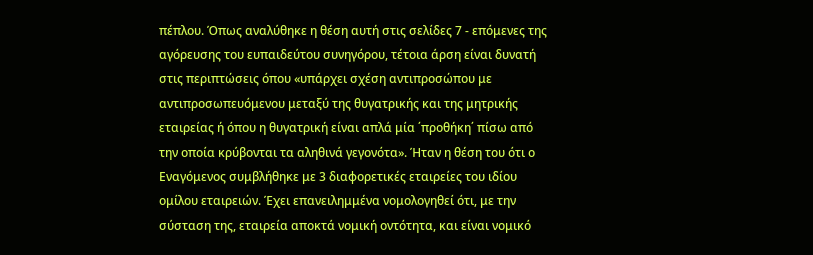πέπλου. Όπως αναλύθηκε η θέση αυτή στις σελίδες 7 - επόμενες της αγόρευσης του ευπαιδεύτου συνηγόρου, τέτοια άρση είναι δυνατή στις περιπτώσεις όπου «υπάρχει σχέση αντιπροσώπου με αντιπροσωπευόμενου μεταξύ της θυγατρικής και της μητρικής εταιρείας ή όπου η θυγατρική είναι απλά μία ΄προθήκη΄ πίσω από την οποία κρύβονται τα αληθινά γεγονότα». Ήταν η θέση του ότι ο Εναγόμενος συμβλήθηκε με 3 διαφορετικές εταιρείες του ιδίου ομίλου εταιρειών. Έχει επανειλημμένα νομολογηθεί ότι, με την σύσταση της, εταιρεία αποκτά νομική οντότητα, και είναι νομικό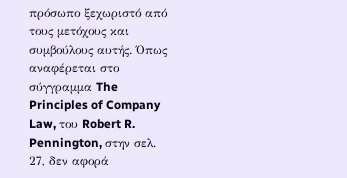πρόσωπο ξεχωριστό από τους μετόχους και συμβούλους αυτής. Όπως αναφέρεται στο σύγγραμμα The Principles of Company Law, του Robert R. Pennington, στην σελ. 27, δεν αφορά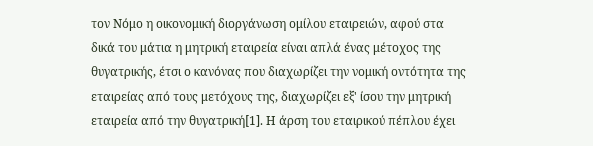τον Νόμο η οικονομική διοργάνωση ομίλου εταιρειών, αφού στα δικά του μάτια η μητρική εταιρεία είναι απλά ένας μέτοχος της θυγατρικής, έτσι ο κανόνας που διαχωρίζει την νομική οντότητα της εταιρείας από τους μετόχους της, διαχωρίζει εξ' ίσου την μητρική εταιρεία από την θυγατρική[1]. Η άρση του εταιρικού πέπλου έχει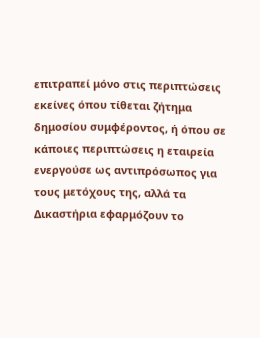επιτραπεί μόνο στις περιπτώσεις εκείνες όπου τίθεται ζήτημα δημοσίου συμφέροντος, ή όπου σε κάποιες περιπτώσεις η εταιρεία ενεργούσε ως αντιπρόσωπος για τους μετόχους της, αλλά τα Δικαστήρια εφαρμόζουν το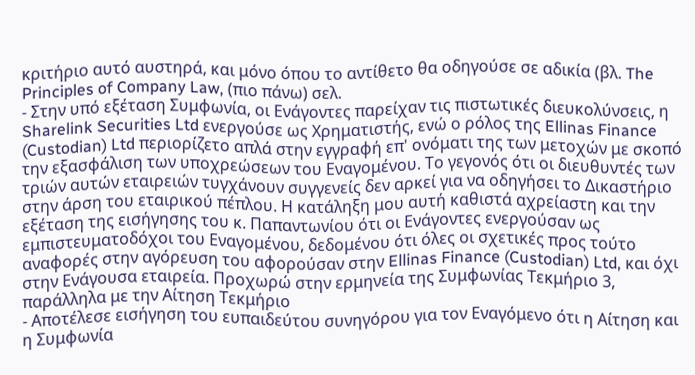κριτήριο αυτό αυστηρά, και μόνο όπου το αντίθετο θα οδηγούσε σε αδικία (βλ. The Principles of Company Law, (πιο πάνω) σελ.
- Στην υπό εξέταση Συμφωνία, οι Ενάγοντες παρείχαν τις πιστωτικές διευκολύνσεις, η Sharelink Securities Ltd ενεργούσε ως Χρηματιστής, ενώ ο ρόλος της Ellinas Finance (Custodian) Ltd περιορίζετο απλά στην εγγραφή επ' ονόματι της των μετοχών με σκοπό την εξασφάλιση των υποχρεώσεων του Εναγομένου. Το γεγονός ότι οι διευθυντές των τριών αυτών εταιρειών τυγχάνουν συγγενείς δεν αρκεί για να οδηγήσει το Δικαστήριο στην άρση του εταιρικού πέπλου. Η κατάληξη μου αυτή καθιστά αχρείαστη και την εξέταση της εισήγησης του κ. Παπαντωνίου ότι οι Ενάγοντες ενεργούσαν ως εμπιστευματοδόχοι του Εναγομένου, δεδομένου ότι όλες οι σχετικές προς τούτο αναφορές στην αγόρευση του αφορούσαν στην Ellinas Finance (Custodian) Ltd, και όχι στην Ενάγουσα εταιρεία. Προχωρώ στην ερμηνεία της Συμφωνίας Τεκμήριο 3, παράλληλα με την Αίτηση Τεκμήριο
- Αποτέλεσε εισήγηση του ευπαιδεύτου συνηγόρου για τον Εναγόμενο ότι η Αίτηση και η Συμφωνία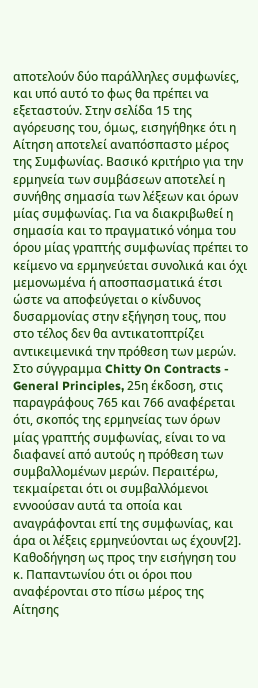αποτελούν δύο παράλληλες συμφωνίες, και υπό αυτό το φως θα πρέπει να εξεταστούν. Στην σελίδα 15 της αγόρευσης του, όμως, εισηγήθηκε ότι η Αίτηση αποτελεί αναπόσπαστο μέρος της Συμφωνίας. Βασικό κριτήριο για την ερμηνεία των συμβάσεων αποτελεί η συνήθης σημασία των λέξεων και όρων μίας συμφωνίας. Για να διακριβωθεί η σημασία και το πραγματικό νόημα του όρου μίας γραπτής συμφωνίας πρέπει το κείμενο να ερμηνεύεται συνολικά και όχι μεμονωμένα ή αποσπασματικά έτσι ώστε να αποφεύγεται ο κίνδυνος δυσαρμονίας στην εξήγηση τους, που στο τέλος δεν θα αντικατοπτρίζει αντικειμενικά την πρόθεση των μερών. Στο σύγγραμμα Chitty On Contracts - General Principles, 25η έκδοση, στις παραγράφους 765 και 766 αναφέρεται ότι, σκοπός της ερμηνείας των όρων μίας γραπτής συμφωνίας, είναι το να διαφανεί από αυτούς η πρόθεση των συμβαλλομένων μερών. Περαιτέρω, τεκμαίρεται ότι οι συμβαλλόμενοι εννοούσαν αυτά τα οποία και αναγράφονται επί της συμφωνίας, και άρα οι λέξεις ερμηνεύονται ως έχουν[2]. Καθοδήγηση ως προς την εισήγηση του κ. Παπαντωνίου ότι οι όροι που αναφέρονται στο πίσω μέρος της Αίτησης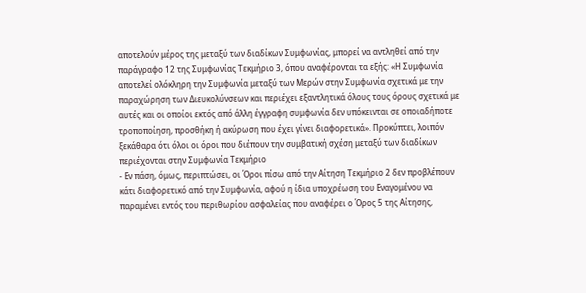αποτελούν μέρος της μεταξύ των διαδίκων Συμφωνίας, μπορεί να αντληθεί από την παράγραφο 12 της Συμφωνίας Τεκμήριο 3, όπου αναφέρονται τα εξής: «Η Συμφωνία αποτελεί ολόκληρη την Συμφωνία μεταξύ των Μερών στην Συμφωνία σχετικά με την παραχώρηση των Διευκολύνσεων και περιέχει εξαντλητικά όλους τους όρους σχετικά με αυτές και οι οποίοι εκτός από άλλη έγγραφη συμφωνία δεν υπόκεινται σε οποιαδήποτε τροποποίηση, προσθήκη ή ακύρωση που έχει γίνει διαφορετικά». Προκύπτει, λοιπόν ξεκάθαρα ότι όλοι οι όροι που διέπουν την συμβατική σχέση μεταξύ των διαδίκων περιέχονται στην Συμφωνία Τεκμήριο
- Εν πάση, όμως, περιπτώσει, οι Όροι πίσω από την Αίτηση Τεκμήριο 2 δεν προβλέπουν κάτι διαφορετικό από την Συμφωνία, αφού η ίδια υποχρέωση του Εναγομένου να παραμένει εντός του περιθωρίου ασφαλείας που αναφέρει ο Όρος 5 της Αίτησης,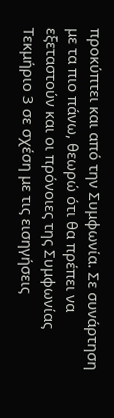προκύπτει και από την Συμφωνία. Σε συνάρτηση με τα πιο πάνω, θεωρώ ότι θα πρέπει να εξεταστούν και οι πρόνοιες της Συμφωνίας Τεκμήριο 3 σε σχέση με τις εισηγήσεις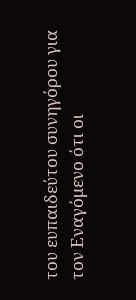του ευπαιδεύτου συνηγόρου για τον Εναγόμενο ότι οι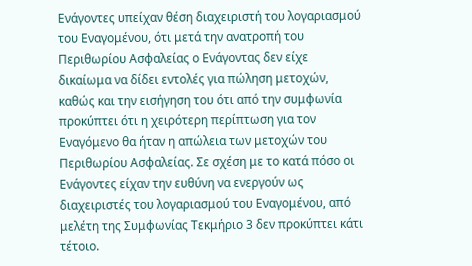Ενάγοντες υπείχαν θέση διαχειριστή του λογαριασμού του Εναγομένου, ότι μετά την ανατροπή του Περιθωρίου Ασφαλείας ο Ενάγοντας δεν είχε δικαίωμα να δίδει εντολές για πώληση μετοχών, καθώς και την εισήγηση του ότι από την συμφωνία προκύπτει ότι η χειρότερη περίπτωση για τον Εναγόμενο θα ήταν η απώλεια των μετοχών του Περιθωρίου Ασφαλείας. Σε σχέση με το κατά πόσο οι Ενάγοντες είχαν την ευθύνη να ενεργούν ως διαχειριστές του λογαριασμού του Εναγομένου, από μελέτη της Συμφωνίας Τεκμήριο 3 δεν προκύπτει κάτι τέτοιο.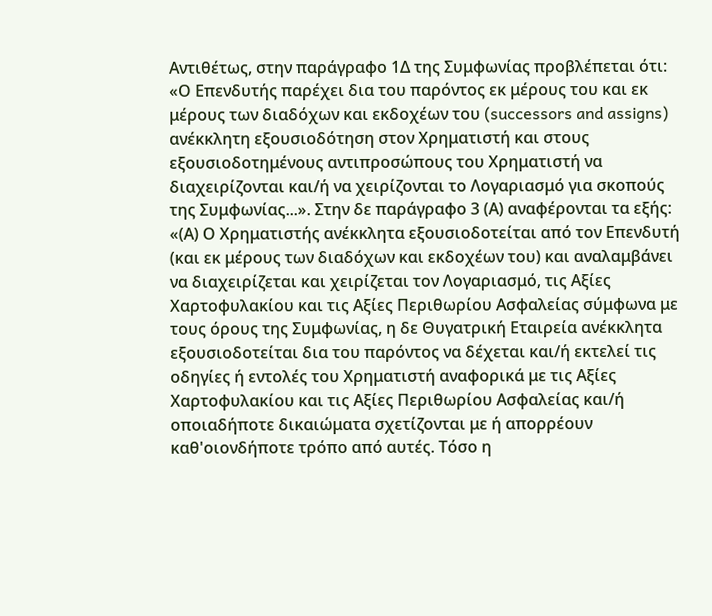Αντιθέτως, στην παράγραφο 1Δ της Συμφωνίας προβλέπεται ότι: «Ο Επενδυτής παρέχει δια του παρόντος εκ μέρους του και εκ μέρους των διαδόχων και εκδοχέων του (successors and assigns) ανέκκλητη εξουσιοδότηση στον Χρηματιστή και στους εξουσιοδοτημένους αντιπροσώπους του Χρηματιστή να διαχειρίζονται και/ή να χειρίζονται το Λογαριασμό για σκοπούς της Συμφωνίας...». Στην δε παράγραφο 3 (Α) αναφέρονται τα εξής: «(Α) Ο Χρηματιστής ανέκκλητα εξουσιοδοτείται από τον Επενδυτή (και εκ μέρους των διαδόχων και εκδοχέων του) και αναλαμβάνει να διαχειρίζεται και χειρίζεται τον Λογαριασμό, τις Αξίες Χαρτοφυλακίου και τις Αξίες Περιθωρίου Ασφαλείας σύμφωνα με τους όρους της Συμφωνίας, η δε Θυγατρική Εταιρεία ανέκκλητα εξουσιοδοτείται δια του παρόντος να δέχεται και/ή εκτελεί τις οδηγίες ή εντολές του Χρηματιστή αναφορικά με τις Αξίες Χαρτοφυλακίου και τις Αξίες Περιθωρίου Ασφαλείας και/ή οποιαδήποτε δικαιώματα σχετίζονται με ή απορρέουν καθ'οιονδήποτε τρόπο από αυτές. Τόσο η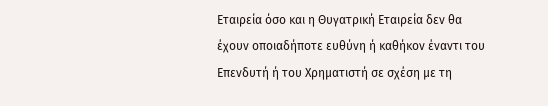Εταιρεία όσο και η Θυγατρική Εταιρεία δεν θα έχουν οποιαδήποτε ευθύνη ή καθήκον έναντι του Επενδυτή ή του Χρηματιστή σε σχέση με τη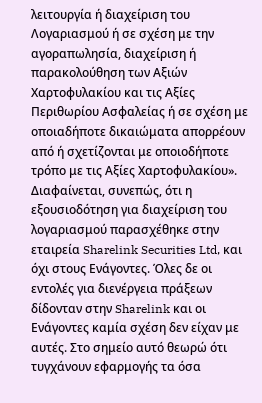λειτουργία ή διαχείριση του Λογαριασμού ή σε σχέση με την αγοραπωλησία, διαχείριση ή παρακολούθηση των Αξιών Χαρτοφυλακίου και τις Αξίες Περιθωρίου Ασφαλείας ή σε σχέση με οποιαδήποτε δικαιώματα απορρέουν από ή σχετίζονται με οποιοδήποτε τρόπο με τις Αξίες Χαρτοφυλακίου». Διαφαίνεται, συνεπώς, ότι η εξουσιοδότηση για διαχείριση του λογαριασμού παρασχέθηκε στην εταιρεία Sharelink Securities Ltd, και όχι στους Ενάγοντες. Όλες δε οι εντολές για διενέργεια πράξεων δίδονταν στην Sharelink και οι Ενάγοντες καμία σχέση δεν είχαν με αυτές. Στο σημείο αυτό θεωρώ ότι τυγχάνουν εφαρμογής τα όσα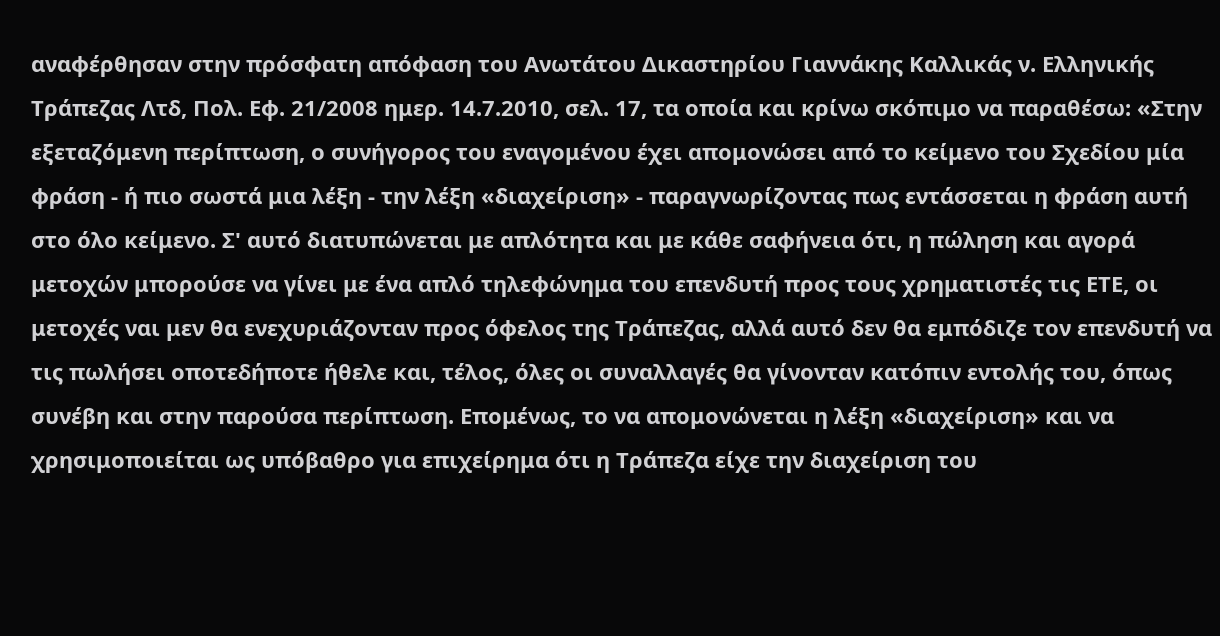αναφέρθησαν στην πρόσφατη απόφαση του Ανωτάτου Δικαστηρίου Γιαννάκης Καλλικάς ν. Ελληνικής Τράπεζας Λτδ, Πολ. Εφ. 21/2008 ημερ. 14.7.2010, σελ. 17, τα οποία και κρίνω σκόπιμο να παραθέσω: «Στην εξεταζόμενη περίπτωση, ο συνήγορος του εναγομένου έχει απομονώσει από το κείμενο του Σχεδίου μία φράση - ή πιο σωστά μια λέξη - την λέξη «διαχείριση» - παραγνωρίζοντας πως εντάσσεται η φράση αυτή στο όλο κείμενο. Σ' αυτό διατυπώνεται με απλότητα και με κάθε σαφήνεια ότι, η πώληση και αγορά μετοχών μπορούσε να γίνει με ένα απλό τηλεφώνημα του επενδυτή προς τους χρηματιστές τις ΕΤΕ, οι μετοχές ναι μεν θα ενεχυριάζονταν προς όφελος της Τράπεζας, αλλά αυτό δεν θα εμπόδιζε τον επενδυτή να τις πωλήσει οποτεδήποτε ήθελε και, τέλος, όλες οι συναλλαγές θα γίνονταν κατόπιν εντολής του, όπως συνέβη και στην παρούσα περίπτωση. Επομένως, το να απομονώνεται η λέξη «διαχείριση» και να χρησιμοποιείται ως υπόβαθρο για επιχείρημα ότι η Τράπεζα είχε την διαχείριση του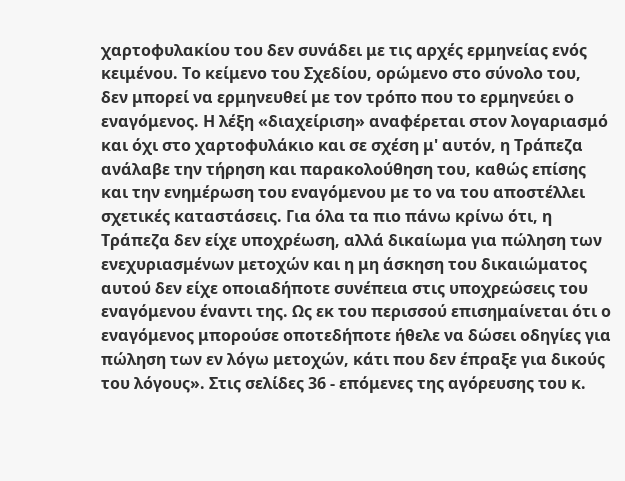χαρτοφυλακίου του δεν συνάδει με τις αρχές ερμηνείας ενός κειμένου. Το κείμενο του Σχεδίου, ορώμενο στο σύνολο του, δεν μπορεί να ερμηνευθεί με τον τρόπο που το ερμηνεύει ο εναγόμενος. Η λέξη «διαχείριση» αναφέρεται στον λογαριασμό και όχι στο χαρτοφυλάκιο και σε σχέση μ' αυτόν, η Τράπεζα ανάλαβε την τήρηση και παρακολούθηση του, καθώς επίσης και την ενημέρωση του εναγόμενου με το να του αποστέλλει σχετικές καταστάσεις. Για όλα τα πιο πάνω κρίνω ότι, η Τράπεζα δεν είχε υποχρέωση, αλλά δικαίωμα για πώληση των ενεχυριασμένων μετοχών και η μη άσκηση του δικαιώματος αυτού δεν είχε οποιαδήποτε συνέπεια στις υποχρεώσεις του εναγόμενου έναντι της. Ως εκ του περισσού επισημαίνεται ότι ο εναγόμενος μπορούσε οποτεδήποτε ήθελε να δώσει οδηγίες για πώληση των εν λόγω μετοχών, κάτι που δεν έπραξε για δικούς του λόγους». Στις σελίδες 36 - επόμενες της αγόρευσης του κ.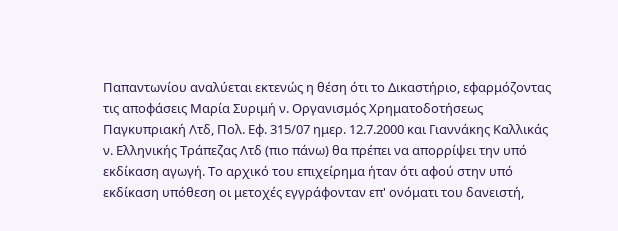Παπαντωνίου αναλύεται εκτενώς η θέση ότι το Δικαστήριο, εφαρμόζοντας τις αποφάσεις Μαρία Συριμή ν. Οργανισμός Χρηματοδοτήσεως Παγκυπριακή Λτδ, Πολ. Εφ. 315/07 ημερ. 12.7.2000 και Γιαννάκης Καλλικάς ν. Ελληνικής Τράπεζας Λτδ (πιο πάνω) θα πρέπει να απορρίψει την υπό εκδίκαση αγωγή. Το αρχικό του επιχείρημα ήταν ότι αφού στην υπό εκδίκαση υπόθεση οι μετοχές εγγράφονταν επ' ονόματι του δανειστή,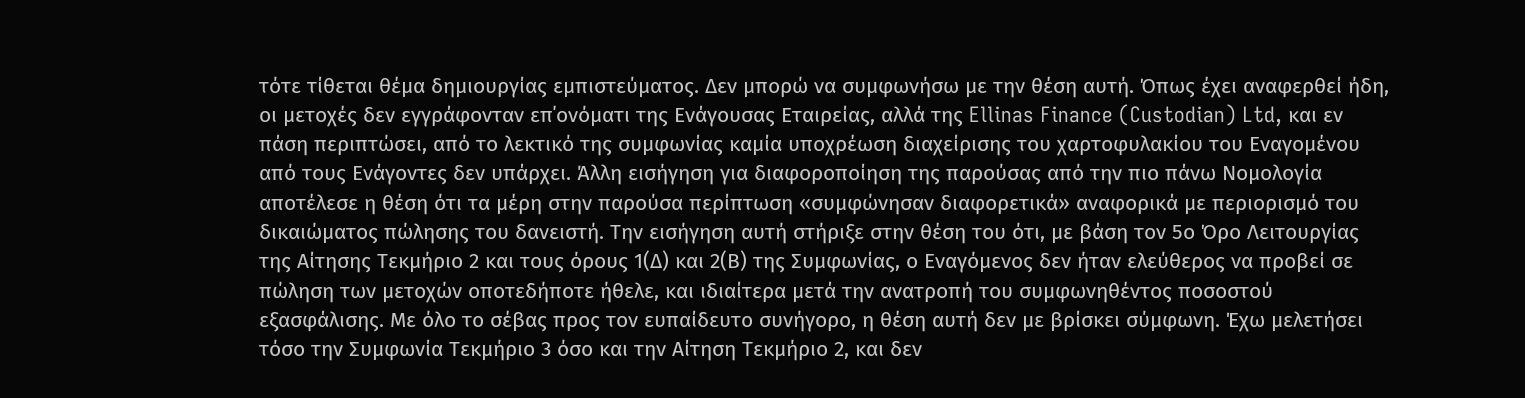τότε τίθεται θέμα δημιουργίας εμπιστεύματος. Δεν μπορώ να συμφωνήσω με την θέση αυτή. Όπως έχει αναφερθεί ήδη, οι μετοχές δεν εγγράφονταν επ΄ονόματι της Ενάγουσας Εταιρείας, αλλά της Ellinas Finance (Custodian) Ltd, και εν πάση περιπτώσει, από το λεκτικό της συμφωνίας καμία υποχρέωση διαχείρισης του χαρτοφυλακίου του Εναγομένου από τους Ενάγοντες δεν υπάρχει. Άλλη εισήγηση για διαφοροποίηση της παρούσας από την πιο πάνω Νομολογία αποτέλεσε η θέση ότι τα μέρη στην παρούσα περίπτωση «συμφώνησαν διαφορετικά» αναφορικά με περιορισμό του δικαιώματος πώλησης του δανειστή. Την εισήγηση αυτή στήριξε στην θέση του ότι, με βάση τον 5ο Όρο Λειτουργίας της Αίτησης Τεκμήριο 2 και τους όρους 1(Δ) και 2(Β) της Συμφωνίας, ο Εναγόμενος δεν ήταν ελεύθερος να προβεί σε πώληση των μετοχών οποτεδήποτε ήθελε, και ιδιαίτερα μετά την ανατροπή του συμφωνηθέντος ποσοστού εξασφάλισης. Με όλο το σέβας προς τον ευπαίδευτο συνήγορο, η θέση αυτή δεν με βρίσκει σύμφωνη. Έχω μελετήσει τόσο την Συμφωνία Τεκμήριο 3 όσο και την Αίτηση Τεκμήριο 2, και δεν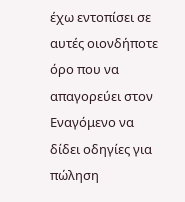έχω εντοπίσει σε αυτές οιονδήποτε όρο που να απαγορεύει στον Εναγόμενο να δίδει οδηγίες για πώληση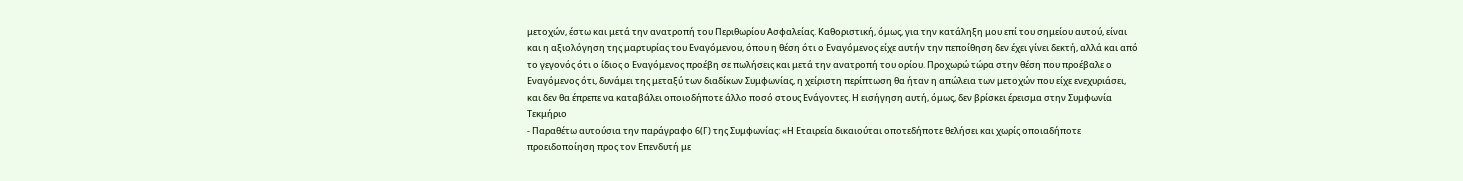μετοχών, έστω και μετά την ανατροπή του Περιθωρίου Ασφαλείας. Καθοριστική, όμως, για την κατάληξη μου επί του σημείου αυτού, είναι και η αξιολόγηση της μαρτυρίας του Εναγόμενου, όπου η θέση ότι ο Εναγόμενος είχε αυτήν την πεποίθηση δεν έχει γίνει δεκτή, αλλά και από το γεγονός ότι ο ίδιος ο Εναγόμενος προέβη σε πωλήσεις και μετά την ανατροπή του ορίου. Προχωρώ τώρα στην θέση που προέβαλε ο Εναγόμενος ότι, δυνάμει της μεταξύ των διαδίκων Συμφωνίας, η χείριστη περίπτωση θα ήταν η απώλεια των μετοχών που είχε ενεχυριάσει, και δεν θα έπρεπε να καταβάλει οποιοδήποτε άλλο ποσό στους Ενάγοντες. Η εισήγηση αυτή, όμως, δεν βρίσκει έρεισμα στην Συμφωνία Τεκμήριο
- Παραθέτω αυτούσια την παράγραφο 6(Γ) της Συμφωνίας: «Η Εταιρεία δικαιούται οποτεδήποτε θελήσει και χωρίς οποιαδήποτε προειδοποίηση προς τον Επενδυτή με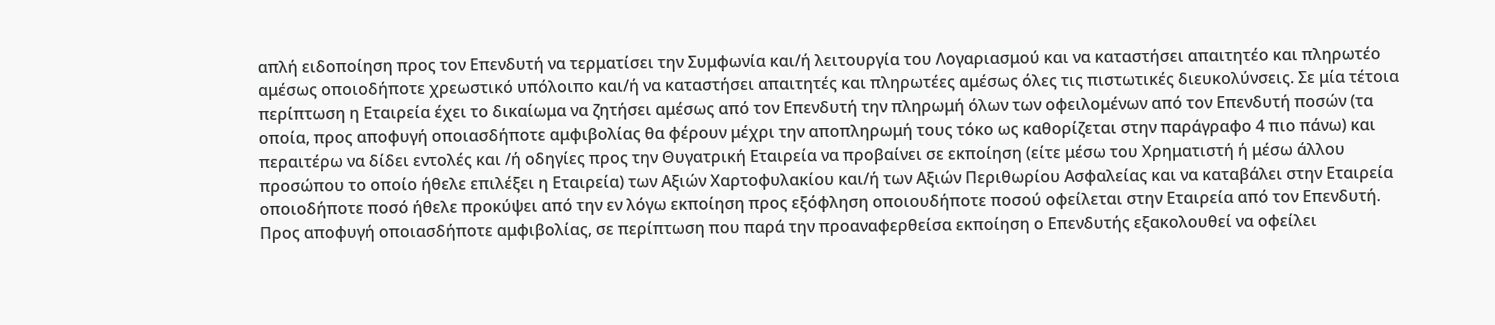απλή ειδοποίηση προς τον Επενδυτή να τερματίσει την Συμφωνία και/ή λειτουργία του Λογαριασμού και να καταστήσει απαιτητέο και πληρωτέο αμέσως οποιοδήποτε χρεωστικό υπόλοιπο και/ή να καταστήσει απαιτητές και πληρωτέες αμέσως όλες τις πιστωτικές διευκολύνσεις. Σε μία τέτοια περίπτωση η Εταιρεία έχει το δικαίωμα να ζητήσει αμέσως από τον Επενδυτή την πληρωμή όλων των οφειλομένων από τον Επενδυτή ποσών (τα οποία, προς αποφυγή οποιασδήποτε αμφιβολίας θα φέρουν μέχρι την αποπληρωμή τους τόκο ως καθορίζεται στην παράγραφο 4 πιο πάνω) και περαιτέρω να δίδει εντολές και /ή οδηγίες προς την Θυγατρική Εταιρεία να προβαίνει σε εκποίηση (είτε μέσω του Χρηματιστή ή μέσω άλλου προσώπου το οποίο ήθελε επιλέξει η Εταιρεία) των Αξιών Χαρτοφυλακίου και/ή των Αξιών Περιθωρίου Ασφαλείας και να καταβάλει στην Εταιρεία οποιοδήποτε ποσό ήθελε προκύψει από την εν λόγω εκποίηση προς εξόφληση οποιουδήποτε ποσού οφείλεται στην Εταιρεία από τον Επενδυτή. Προς αποφυγή οποιασδήποτε αμφιβολίας, σε περίπτωση που παρά την προαναφερθείσα εκποίηση ο Επενδυτής εξακολουθεί να οφείλει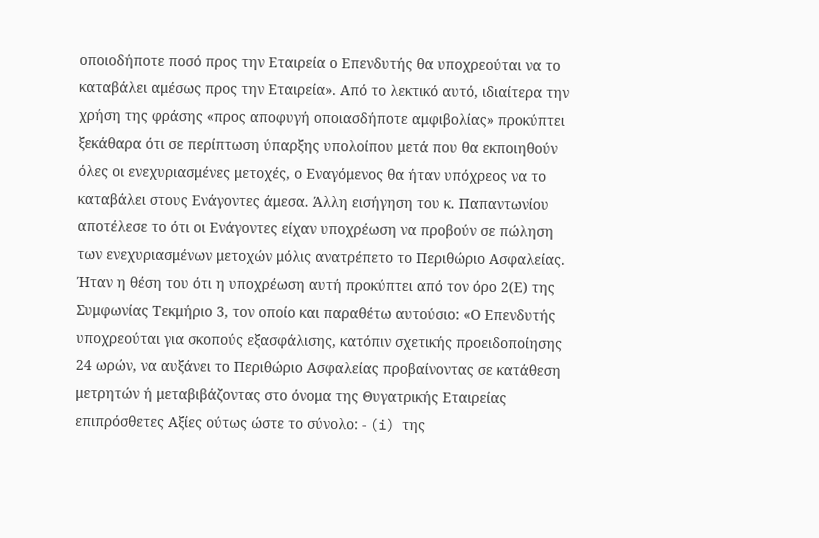οποιοδήποτε ποσό προς την Εταιρεία ο Επενδυτής θα υποχρεούται να το καταβάλει αμέσως προς την Εταιρεία». Από το λεκτικό αυτό, ιδιαίτερα την χρήση της φράσης «προς αποφυγή οποιασδήποτε αμφιβολίας» προκύπτει ξεκάθαρα ότι σε περίπτωση ύπαρξης υπολοίπου μετά που θα εκποιηθούν όλες οι ενεχυριασμένες μετοχές, ο Εναγόμενος θα ήταν υπόχρεος να το καταβάλει στους Ενάγοντες άμεσα. Άλλη εισήγηση του κ. Παπαντωνίου αποτέλεσε το ότι οι Ενάγοντες είχαν υποχρέωση να προβούν σε πώληση των ενεχυριασμένων μετοχών μόλις ανατρέπετο το Περιθώριο Ασφαλείας. Ήταν η θέση του ότι η υποχρέωση αυτή προκύπτει από τον όρο 2(Ε) της Συμφωνίας Τεκμήριο 3, τον οποίο και παραθέτω αυτούσιο: «Ο Επενδυτής υποχρεούται για σκοπούς εξασφάλισης, κατόπιν σχετικής προειδοποίησης 24 ωρών, να αυξάνει το Περιθώριο Ασφαλείας προβαίνοντας σε κατάθεση μετρητών ή μεταβιβάζοντας στο όνομα της Θυγατρικής Εταιρείας επιπρόσθετες Αξίες ούτως ώστε το σύνολο: - (i) της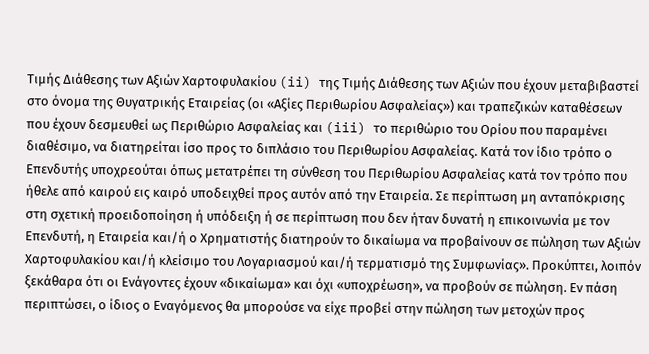Τιμής Διάθεσης των Αξιών Χαρτοφυλακίου (ii) της Τιμής Διάθεσης των Αξιών που έχουν μεταβιβαστεί στο όνομα της Θυγατρικής Εταιρείας (οι «Αξίες Περιθωρίου Ασφαλείας») και τραπεζικών καταθέσεων που έχουν δεσμευθεί ως Περιθώριο Ασφαλείας και (iii) το περιθώριο του Ορίου που παραμένει διαθέσιμο, να διατηρείται ίσο προς το διπλάσιο του Περιθωρίου Ασφαλείας. Κατά τον ίδιο τρόπο ο Επενδυτής υποχρεούται όπως μετατρέπει τη σύνθεση του Περιθωρίου Ασφαλείας κατά τον τρόπο που ήθελε από καιρού εις καιρό υποδειχθεί προς αυτόν από την Εταιρεία. Σε περίπτωση μη ανταπόκρισης στη σχετική προειδοποίηση ή υπόδειξη ή σε περίπτωση που δεν ήταν δυνατή η επικοινωνία με τον Επενδυτή, η Εταιρεία και/ή ο Χρηματιστής διατηρούν το δικαίωμα να προβαίνουν σε πώληση των Αξιών Χαρτοφυλακίου και/ή κλείσιμο του Λογαριασμού και/ή τερματισμό της Συμφωνίας». Προκύπτει, λοιπόν ξεκάθαρα ότι οι Ενάγοντες έχουν «δικαίωμα» και όχι «υποχρέωση», να προβούν σε πώληση. Εν πάση περιπτώσει, ο ίδιος ο Εναγόμενος θα μπορούσε να είχε προβεί στην πώληση των μετοχών προς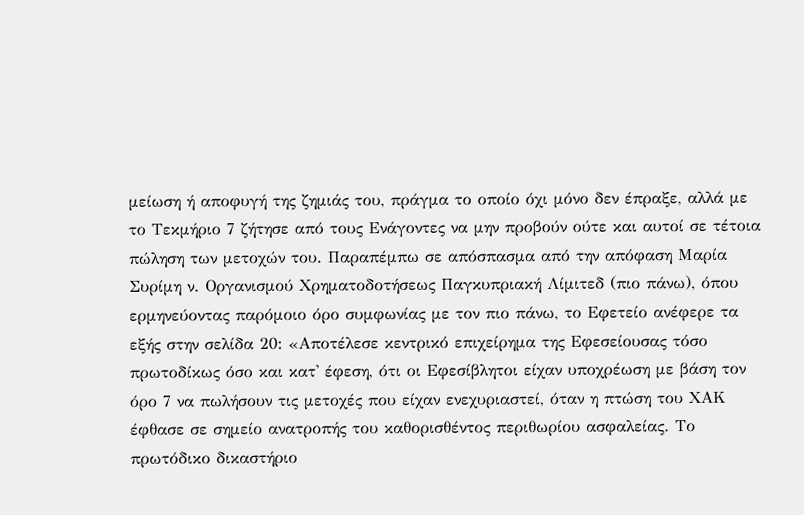μείωση ή αποφυγή της ζημιάς του, πράγμα το οποίο όχι μόνο δεν έπραξε, αλλά με το Τεκμήριο 7 ζήτησε από τους Ενάγοντες να μην προβούν ούτε και αυτοί σε τέτοια πώληση των μετοχών του. Παραπέμπω σε απόσπασμα από την απόφαση Μαρία Συρίμη ν. Οργανισμού Χρηματοδοτήσεως Παγκυπριακή Λίμιτεδ (πιο πάνω), όπου ερμηνεύοντας παρόμοιο όρο συμφωνίας με τον πιο πάνω, το Εφετείο ανέφερε τα εξής στην σελίδα 20: «Αποτέλεσε κεντρικό επιχείρημα της Εφεσείουσας τόσο πρωτοδίκως όσο και κατ' έφεση, ότι οι Εφεσίβλητοι είχαν υποχρέωση με βάση τον όρο 7 να πωλήσουν τις μετοχές που είχαν ενεχυριαστεί, όταν η πτώση του ΧΑΚ έφθασε σε σημείο ανατροπής του καθορισθέντος περιθωρίου ασφαλείας. Το πρωτόδικο δικαστήριο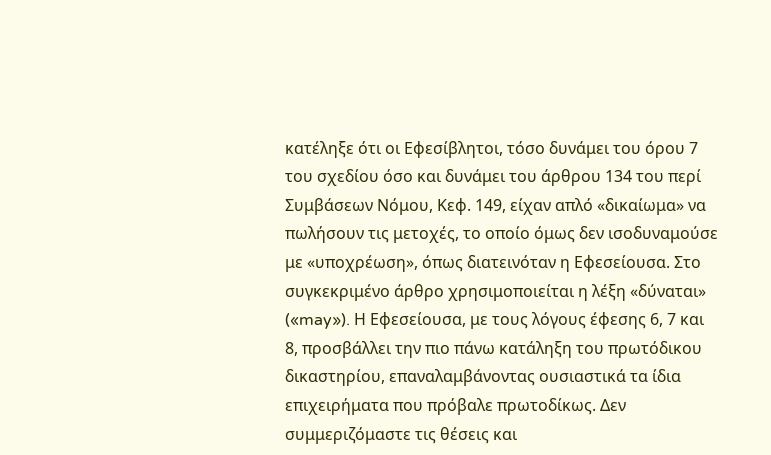κατέληξε ότι οι Εφεσίβλητοι, τόσο δυνάμει του όρου 7 του σχεδίου όσο και δυνάμει του άρθρου 134 του περί Συμβάσεων Νόμου, Κεφ. 149, είχαν απλό «δικαίωμα» να πωλήσουν τις μετοχές, το οποίο όμως δεν ισοδυναμούσε με «υποχρέωση», όπως διατεινόταν η Εφεσείουσα. Στο συγκεκριμένο άρθρο χρησιμοποιείται η λέξη «δύναται» («may»). Η Εφεσείουσα, με τους λόγους έφεσης 6, 7 και 8, προσβάλλει την πιο πάνω κατάληξη του πρωτόδικου δικαστηρίου, επαναλαμβάνοντας ουσιαστικά τα ίδια επιχειρήματα που πρόβαλε πρωτοδίκως. Δεν συμμεριζόμαστε τις θέσεις και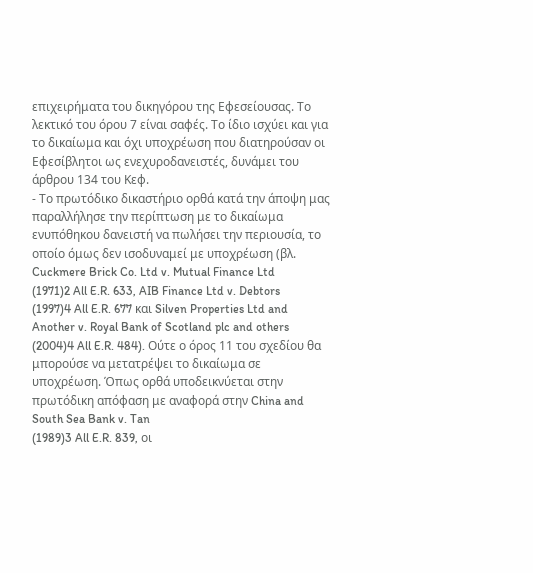επιχειρήματα του δικηγόρου της Εφεσείουσας. Το λεκτικό του όρου 7 είναι σαφές. Το ίδιο ισχύει και για το δικαίωμα και όχι υποχρέωση που διατηρούσαν οι Εφεσίβλητοι ως ενεχυροδανειστές, δυνάμει του άρθρου 134 του Κεφ.
- Το πρωτόδικο δικαστήριο ορθά κατά την άποψη μας παραλλήλησε την περίπτωση με το δικαίωμα ενυπόθηκου δανειστή να πωλήσει την περιουσία, το οποίο όμως δεν ισοδυναμεί με υποχρέωση (βλ. Cuckmere Brick Co. Ltd v. Mutual Finance Ltd
(1971)2 All E.R. 633, AIB Finance Ltd v. Debtors
(1997)4 All E.R. 677 και Silven Properties Ltd and Another v. Royal Bank of Scotland plc and others
(2004)4 All E.R. 484). Ούτε ο όρος 11 του σχεδίου θα μπορούσε να μετατρέψει το δικαίωμα σε υποχρέωση. Όπως ορθά υποδεικνύεται στην πρωτόδικη απόφαση με αναφορά στην China and South Sea Bank v. Tan
(1989)3 All E.R. 839, οι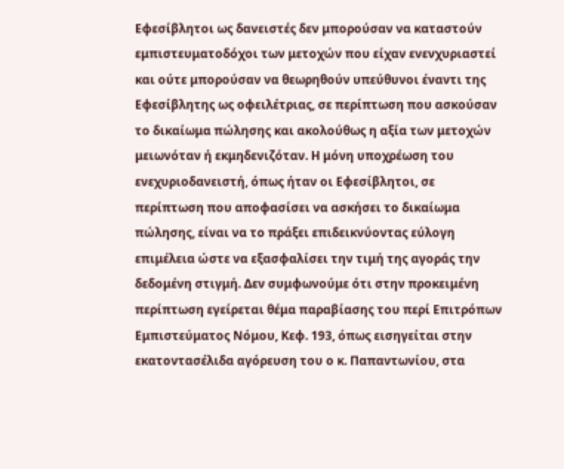Εφεσίβλητοι ως δανειστές δεν μπορούσαν να καταστούν εμπιστευματοδόχοι των μετοχών που είχαν ενενχυριαστεί και ούτε μπορούσαν να θεωρηθούν υπεύθυνοι έναντι της Εφεσίβλητης ως οφειλέτριας, σε περίπτωση που ασκούσαν το δικαίωμα πώλησης και ακολούθως η αξία των μετοχών μειωνόταν ή εκμηδενιζόταν. Η μόνη υποχρέωση του ενεχυριοδανειστή, όπως ήταν οι Εφεσίβλητοι, σε περίπτωση που αποφασίσει να ασκήσει το δικαίωμα πώλησης, είναι να το πράξει επιδεικνύοντας εύλογη επιμέλεια ώστε να εξασφαλίσει την τιμή της αγοράς την δεδομένη στιγμή. Δεν συμφωνούμε ότι στην προκειμένη περίπτωση εγείρεται θέμα παραβίασης του περί Επιτρόπων Εμπιστεύματος Νόμου, Κεφ. 193, όπως εισηγείται στην εκατοντασέλιδα αγόρευση του ο κ. Παπαντωνίου, στα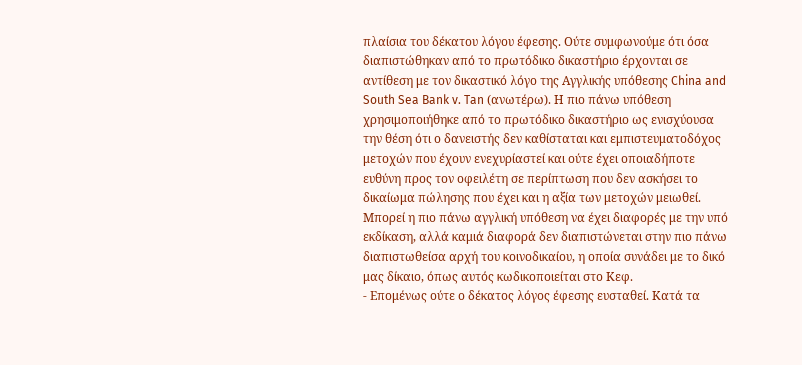πλαίσια του δέκατου λόγου έφεσης. Ούτε συμφωνούμε ότι όσα διαπιστώθηκαν από το πρωτόδικο δικαστήριο έρχονται σε αντίθεση με τον δικαστικό λόγο της Αγγλικής υπόθεσης China and South Sea Bank v. Tan (ανωτέρω). Η πιο πάνω υπόθεση χρησιμοποιήθηκε από το πρωτόδικο δικαστήριο ως ενισχύουσα την θέση ότι ο δανειστής δεν καθίσταται και εμπιστευματοδόχος μετοχών που έχουν ενεχυρίαστεί και ούτε έχει οποιαδήποτε ευθύνη προς τον οφειλέτη σε περίπτωση που δεν ασκήσει το δικαίωμα πώλησης που έχει και η αξία των μετοχών μειωθεί. Μπορεί η πιο πάνω αγγλική υπόθεση να έχει διαφορές με την υπό εκδίκαση, αλλά καμιά διαφορά δεν διαπιστώνεται στην πιο πάνω διαπιστωθείσα αρχή του κοινοδικαίου, η οποία συνάδει με το δικό μας δίκαιο, όπως αυτός κωδικοποιείται στο Κεφ.
- Επομένως ούτε ο δέκατος λόγος έφεσης ευσταθεί. Κατά τα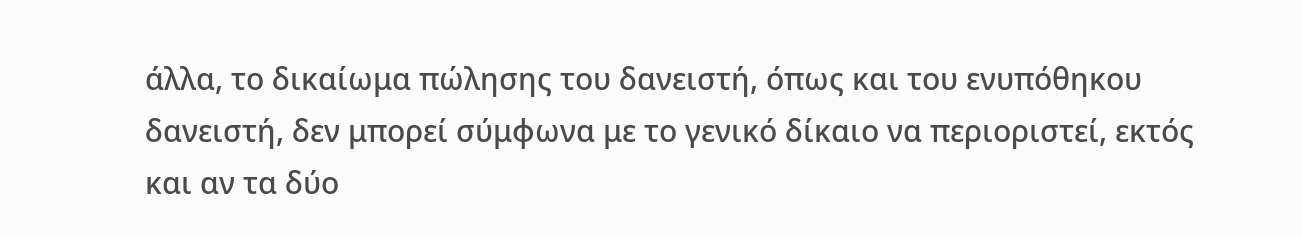άλλα, το δικαίωμα πώλησης του δανειστή, όπως και του ενυπόθηκου δανειστή, δεν μπορεί σύμφωνα με το γενικό δίκαιο να περιοριστεί, εκτός και αν τα δύο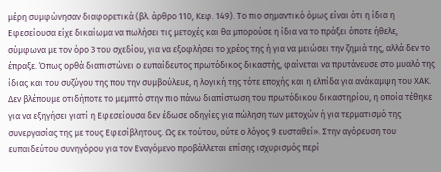μέρη συμφώνησαν διαφορετικά (βλ. άρθρο 110, Κεφ. 149). Το πιο σημαντικό όμως είναι ότι η ίδια η Εφεσείουσα είχε δικαίωμα να πωλήσει τις μετοχές και θα μπορούσε η ίδια να το πράξει όποτε ήθελε, σύμφωνα με τον όρο 3 του σχεδίου, για να εξοφλήσει το χρέος της ή για να μειώσει την ζημιά της, αλλά δεν το έπραξε. Όπως ορθά διαπιστώνει ο ευπαίδευτος πρωτόδικος δικαστής, φαίνεται να πρυτάνευσε στο μυαλό της ίδιας και του συζύγου της που την συμβούλευε, η λογική της τότε εποχής και η ελπίδα για ανάκαμψη του ΧΑΚ. Δεν βλέπουμε οτιδήποτε το μεμπτό στην πιο πάνω διαπίστωση του πρωτόδικου δικαστηρίου, η οποία τέθηκε για να εξηγήσει γιατί η Εφεσείουσα δεν έδωσε οδηγίες για πώληση των μετοχών ή για τερματισμό της συνεργασίας της με τους Εφεσίβλητους. Ως εκ τούτου, ούτε ο λόγος 9 ευσταθεί». Στην αγόρευση του ευπαιδεύτου συνηγόρου για τον Εναγόμενο προβάλλεται επίσης ισχυρισμός περί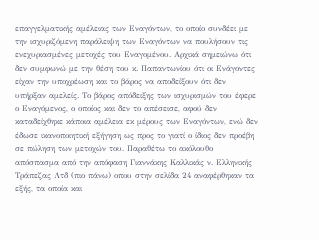επαγγελματικής αμέλειας των Εναγόντων, το οποίο συνδέει με την ισχυριζόμενη παράλειψη των Εναγόντων να πουλήσουν τις ενεχυριασμένες μετοχές του Εναγομένου. Αρχικά σημειώνω ότι δεν συμφωνώ με την θέση του κ. Παπαντωνίου ότι οι Ενάγοντες είχαν την υποχρέωση και το βάρος να αποδείξουν ότι δεν υπήρξαν αμελείς. Το βάρος απόδειξης των ισχυρισμών του έφερε ο Εναγόμενος, ο οποίος και δεν το απέσεισε, αφού δεν καταδείχθηκε κάποια αμέλεια εκ μέρους των Εναγόντων, ενώ δεν έδωσε ικανοποιητική εξήγηση ως προς το γιατί ο ίδιος δεν προέβη σε πώληση των μετοχών του. Παραθέτω το ακόλουθο απόσπασμα από την απόφαση Γιαννάκης Καλλικάς ν. Ελληνικής Τράπεζας Λτδ (πιο πάνω) οπου στην σελίδα 24 αναφέρθηκαν τα εξής, τα οποία και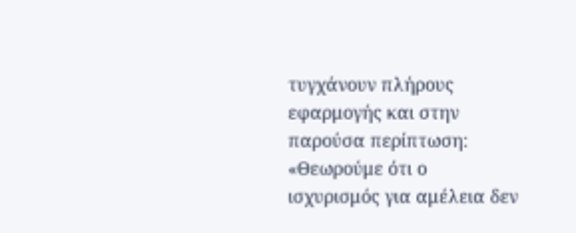τυγχάνουν πλήρους εφαρμογής και στην παρούσα περίπτωση: «Θεωρούμε ότι ο ισχυρισμός για αμέλεια δεν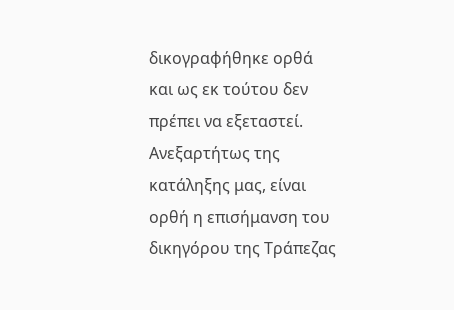δικογραφήθηκε ορθά και ως εκ τούτου δεν πρέπει να εξεταστεί. Ανεξαρτήτως της κατάληξης μας, είναι ορθή η επισήμανση του δικηγόρου της Τράπεζας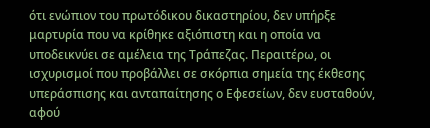ότι ενώπιον του πρωτόδικου δικαστηρίου, δεν υπήρξε μαρτυρία που να κρίθηκε αξιόπιστη και η οποία να υποδεικνύει σε αμέλεια της Τράπεζας. Περαιτέρω, οι ισχυρισμοί που προβάλλει σε σκόρπια σημεία της έκθεσης υπεράσπισης και ανταπαίτησης ο Εφεσείων, δεν ευσταθούν, αφού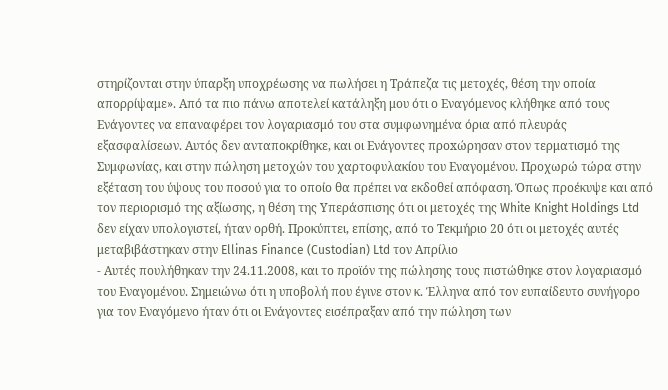στηρίζονται στην ύπαρξη υποχρέωσης να πωλήσει η Τράπεζα τις μετοχές, θέση την οποία απορρίψαμε». Από τα πιο πάνω αποτελεί κατάληξη μου ότι ο Εναγόμενος κλήθηκε από τους Ενάγοντες να επαναφέρει τον λογαριασμό του στα συμφωνημένα όρια από πλευράς εξασφαλίσεων. Αυτός δεν ανταποκρίθηκε, και οι Ενάγοντες προxώρησαν στον τερματισμό της Συμφωνίας, και στην πώληση μετοχών του χαρτοφυλακίου του Εναγομένου. Προχωρώ τώρα στην εξέταση του ύψους του ποσού για το οποίο θα πρέπει να εκδοθεί απόφαση. Όπως προέκυψε και από τον περιορισμό της αξίωσης, η θέση της Υπεράσπισης ότι οι μετοχές της White Knight Holdings Ltd δεν είχαν υπολογιστεί, ήταν ορθή. Προκύπτει, επίσης, από το Τεκμήριο 20 ότι οι μετοχές αυτές μεταβιβάστηκαν στην Ellinas Finance (Custodian) Ltd τον Απρίλιο
- Αυτές πουλήθηκαν την 24.11.2008, και το προϊόν της πώλησης τους πιστώθηκε στον λογαριασμό του Εναγομένου. Σημειώνω ότι η υποβολή που έγινε στον κ. Έλληνα από τον ευπαίδευτο συνήγορο για τον Εναγόμενο ήταν ότι οι Ενάγοντες εισέπραξαν από την πώληση των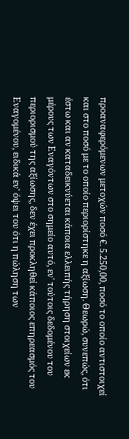προαναφερόμενων μετοχών ποσό €. 5.250,00, ποσό το οποίο αντιστοιχεί και στο ποσό με το οποίο περιορίστηκε η αξίωση. Θεωρώ, συνεπώς, ότι έστω και αν καταδεικνύεται κάποια ελλειπής τήρηση στοιχείων εκ μέρους των Εναγόντων στο σημείο αυτό, εν' τούτοις δεδομένου του περιορισμού της αξίωσης, δεν έχει προκληθεί κάποιος επηρεασμός του Εναγομένου, ειδικά εν' όψει του ότι η πώληση των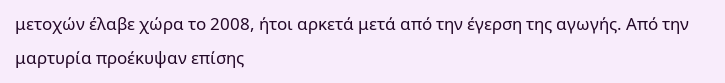μετοχών έλαβε χώρα το 2008, ήτοι αρκετά μετά από την έγερση της αγωγής. Από την μαρτυρία προέκυψαν επίσης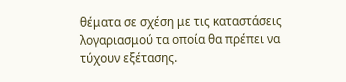θέματα σε σχέση με τις καταστάσεις λογαριασμού τα οποία θα πρέπει να τύχουν εξέτασης.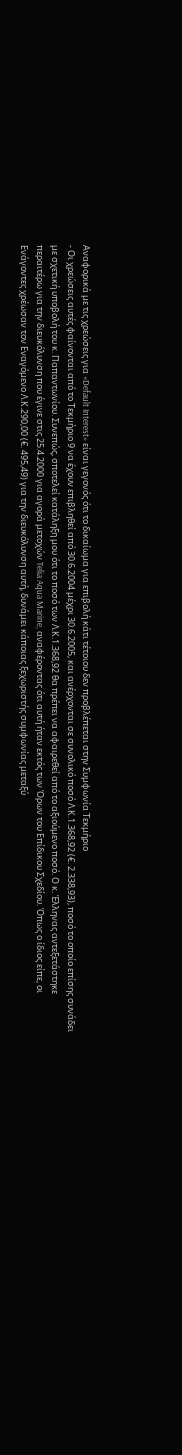Αναφορικά με τις χρεώσεις για «Default Interest» είναι γεγονός ότι το δικαίωμα για επιβολή κάτι τέτοιου δεν προβλέπεται στην Συμφωνία Τεκμήριο
- Οι χρεώσεις αυτές φαίνονται από το Τεκμήριο 9 να έχουν επιβληθεί από 30.6.2004 μέχρι 30.6.2005, και ανέρχονται σε συνολικό ποσό Λ.Κ.1.368,92 (€. 2.338,93), ποσό το οποίο επίσης συνάδει με σχετική υποβολή του κ. Παπαντωνίου. Συνεπώς, σποτελεί κατάληξη μου ότι το ποσό των Λ.Κ.1.368,92 θα πρέπει να αφαιρεθεί από το αξιούμενο ποσό. Ο κ. Έλληνας αντεξετάστηκε περαιτέρω για την διευκόλυνση που έγινε στις 25.4.2000 για αγορά μετοχών Telia Aqua Marine, αναφέροντας ότι αυτή ήταν εκτός των Όρων του Επίδικου Σχεδίου. Όπως ο ίδιος είπε, οι Ενάγοντες χρέωσαν τον Εναγόμενο Λ.Κ.290,00 (€. 495,49) για την διευκόλυνση αυτή, δυνάμει κάποιας ξεχωριστής συμφωνίας μεταξύ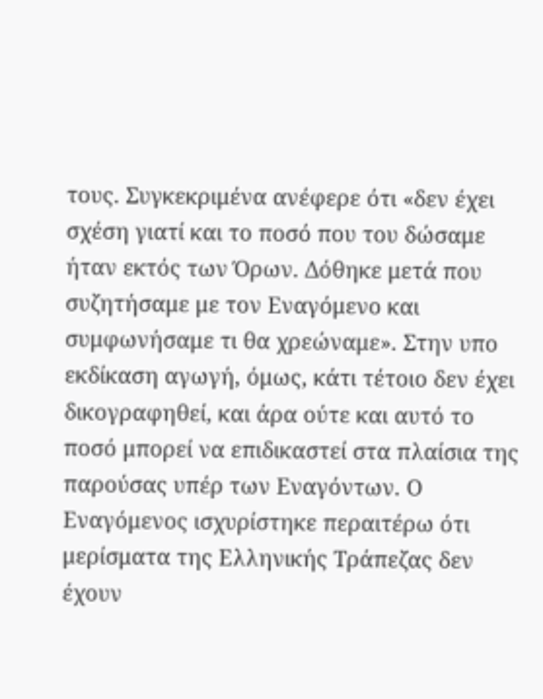τους. Συγκεκριμένα ανέφερε ότι «δεν έχει σχέση γιατί και το ποσό που του δώσαμε ήταν εκτός των Όρων. Δόθηκε μετά που συζητήσαμε με τον Εναγόμενο και συμφωνήσαμε τι θα χρεώναμε». Στην υπο εκδίκαση αγωγή, όμως, κάτι τέτοιο δεν έχει δικογραφηθεί, και άρα ούτε και αυτό το ποσό μπορεί να επιδικαστεί στα πλαίσια της παρούσας υπέρ των Εναγόντων. Ο Εναγόμενος ισχυρίστηκε περαιτέρω ότι μερίσματα της Ελληνικής Τράπεζας δεν έχουν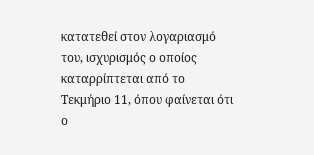κατατεθεί στον λογαριασμό του, ισχυρισμός ο οποίος καταρρίπτεται από το Τεκμήριο 11, όπου φαίνεται ότι ο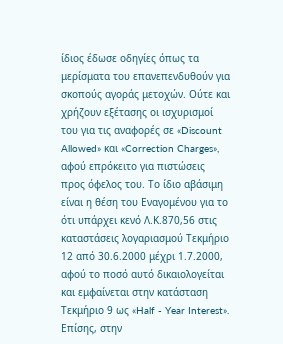ίδιος έδωσε οδηγίες όπως τα μερίσματα του επανεπενδυθούν για σκοπούς αγοράς μετοχών. Ούτε και χρήζουν εξέτασης οι ισχυρισμοί του για τις αναφορές σε «Discount Allowed» και «Correction Charges», αφού επρόκειτο για πιστώσεις προς όφελος του. Το ίδιο αβάσιμη είναι η θέση του Εναγομένου για το ότι υπάρχει κενό Λ.Κ.870,56 στις καταστάσεις λογαριασμού Τεκμήριο 12 από 30.6.2000 μέχρι 1.7.2000, αφού το ποσό αυτό δικαιολογείται και εμφαίνεται στην κατάσταση Τεκμήριο 9 ως «Half - Year Interest». Επίσης, στην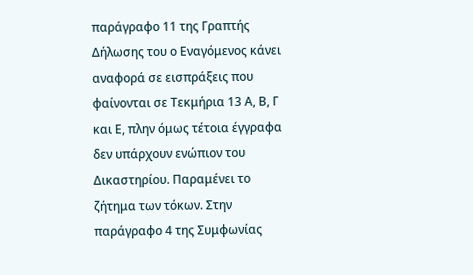παράγραφο 11 της Γραπτής Δήλωσης του ο Εναγόμενος κάνει αναφορά σε εισπράξεις που φαίνονται σε Τεκμήρια 13 Α, Β, Γ και Ε, πλην όμως τέτοια έγγραφα δεν υπάρχουν ενώπιον του Δικαστηρίου. Παραμένει το ζήτημα των τόκων. Στην παράγραφο 4 της Συμφωνίας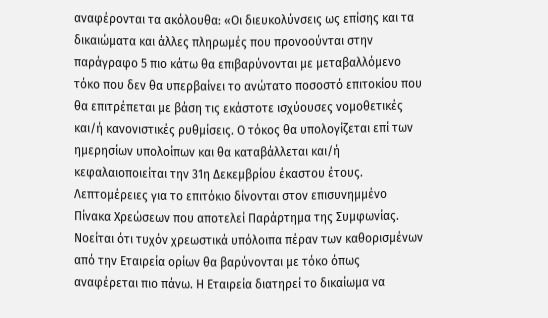αναφέρονται τα ακόλουθα: «Οι διευκολύνσεις ως επίσης και τα δικαιώματα και άλλες πληρωμές που προνοούνται στην παράγραφο 5 πιο κάτω θα επιβαρύνονται με μεταβαλλόμενο τόκο που δεν θα υπερβαίνει το ανώτατο ποσοστό επιτοκίου που θα επιτρέπεται με βάση τις εκάστοτε ισχύουσες νομοθετικές και/ή κανονιστικές ρυθμίσεις. Ο τόκος θα υπολογίζεται επί των ημερησίων υπολοίπων και θα καταβάλλεται και/ή κεφαλαιοποιείται την 31η Δεκεμβρίου έκαστου έτους. Λεπτομέρειες για το επιτόκιο δίνονται στον επισυνημμένο Πίνακα Χρεώσεων που αποτελεί Παράρτημα της Συμφωνίας. Νοείται ότι τυχόν χρεωστικά υπόλοιπα πέραν των καθορισμένων από την Εταιρεία ορίων θα βαρύνονται με τόκο όπως αναφέρεται πιο πάνω. Η Εταιρεία διατηρεί το δικαίωμα να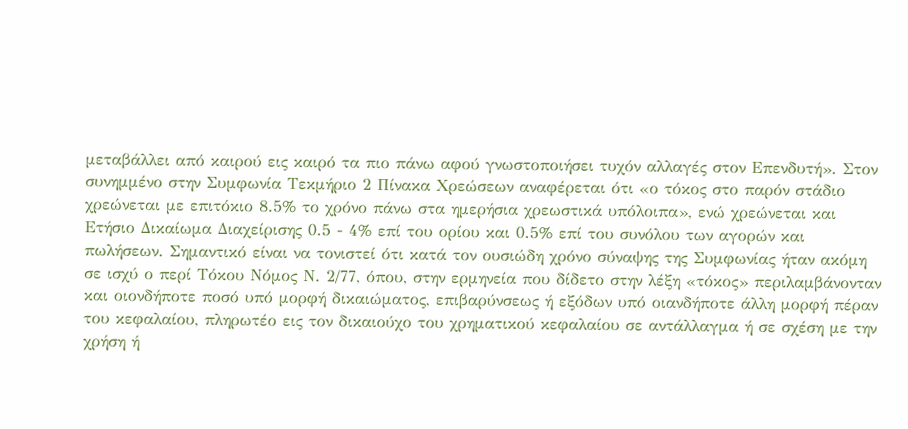μεταβάλλει από καιρού εις καιρό τα πιο πάνω αφού γνωστοποιήσει τυχόν αλλαγές στον Επενδυτή». Στον συνημμένο στην Συμφωνία Τεκμήριο 2 Πίνακα Χρεώσεων αναφέρεται ότι «ο τόκος στο παρόν στάδιο χρεώνεται με επιτόκιο 8.5% το χρόνο πάνω στα ημερήσια χρεωστικά υπόλοιπα», ενώ χρεώνεται και Ετήσιο Δικαίωμα Διαχείρισης 0.5 - 4% επί του ορίου και 0.5% επί του συνόλου των αγορών και πωλήσεων. Σημαντικό είναι να τονιστεί ότι κατά τον ουσιώδη χρόνο σύναψης της Συμφωνίας ήταν ακόμη σε ισχύ ο περί Τόκου Νόμος Ν. 2/77, όπου, στην ερμηνεία που δίδετο στην λέξη «τόκος» περιλαμβάνονταν και οιονδήποτε ποσό υπό μορφή δικαιώματος, επιβαρύνσεως ή εξόδων υπό οιανδήποτε άλλη μορφή πέραν του κεφαλαίου, πληρωτέο εις τον δικαιούχο του χρηματικού κεφαλαίου σε αντάλλαγμα ή σε σχέση με την χρήση ή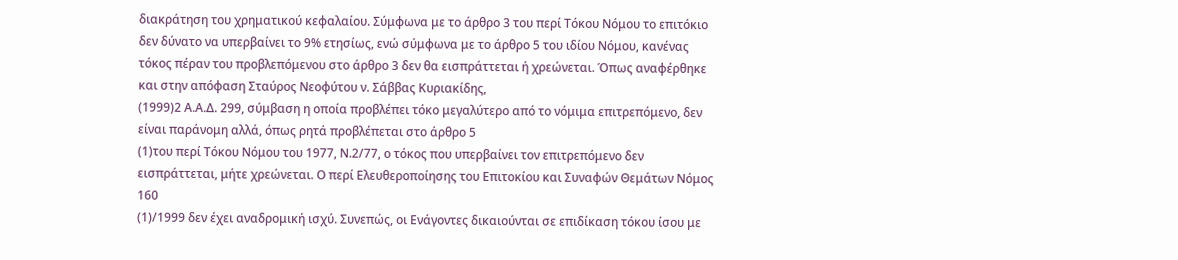διακράτηση του χρηματικού κεφαλαίου. Σύμφωνα με το άρθρο 3 του περί Τόκου Νόμου το επιτόκιο δεν δύνατο να υπερβαίνει το 9% ετησίως, ενώ σύμφωνα με το άρθρο 5 του ιδίου Νόμου, κανένας τόκος πέραν του προβλεπόμενου στο άρθρο 3 δεν θα εισπράττεται ή χρεώνεται. Όπως αναφέρθηκε και στην απόφαση Σταύρος Νεοφύτου ν. Σάββας Κυριακίδης,
(1999)2 Α.Α.Δ. 299, σύμβαση η οποία προβλέπει τόκο μεγαλύτερο από το νόμιμα επιτρεπόμενο, δεν είναι παράνομη αλλά, όπως ρητά προβλέπεται στο άρθρο 5
(1)του περί Τόκου Νόμου του 1977, Ν.2/77, ο τόκος που υπερβαίνει τον επιτρεπόμενο δεν εισπράττεται, μήτε χρεώνεται. Ο περί Ελευθεροποίησης του Επιτοκίου και Συναφών Θεμάτων Νόμος 160
(1)/1999 δεν έχει αναδρομική ισχύ. Συνεπώς, οι Ενάγοντες δικαιούνται σε επιδίκαση τόκου ίσου με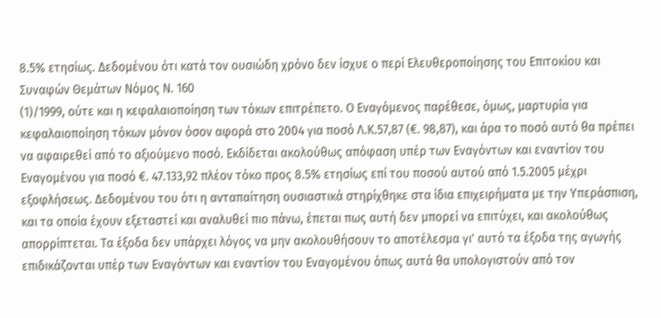8.5% ετησίως. Δεδομένου ότι κατά τον ουσιώδη χρόνο δεν ίσχυε ο περί Ελευθεροποίησης του Επιτοκίου και Συναφών Θεμάτων Νόμος Ν. 160
(1)/1999, ούτε και η κεφαλαιοποίηση των τόκων επιτρέπετο. Ο Εναγόμενος παρέθεσε, όμως, μαρτυρία για κεφαλαιοποίηση τόκων μόνον όσον αφορά στο 2004 για ποσό Λ.Κ.57,87 (€. 98,87), και άρα το ποσό αυτό θα πρέπει να αφαιρεθεί από το αξιούμενο ποσό. Εκδίδεται ακολούθως απόφαση υπέρ των Εναγόντων και εναντίον του Εναγομένου για ποσό €. 47.133,92 πλέον τόκο προς 8.5% ετησίως επί του ποσού αυτού από 1.5.2005 μέχρι εξοφλήσεως. Δεδομένου του ότι η ανταπαίτηση ουσιαστικά στηρίχθηκε στα ίδια επιχειρήματα με την Υπεράσπιση, και τα οποία έχουν εξεταστεί και αναλυθεί πιο πάνω, έπεται πως αυτή δεν μπορεί να επιτύχει, και ακολούθως απορρίπτεται. Τα έξοδα δεν υπάρχει λόγος να μην ακολουθήσουν το αποτέλεσμα γι' αυτό τα έξοδα της αγωγής επιδικάζονται υπέρ των Εναγόντων και εναντίον του Εναγομένου όπως αυτά θα υπολογιστούν από τον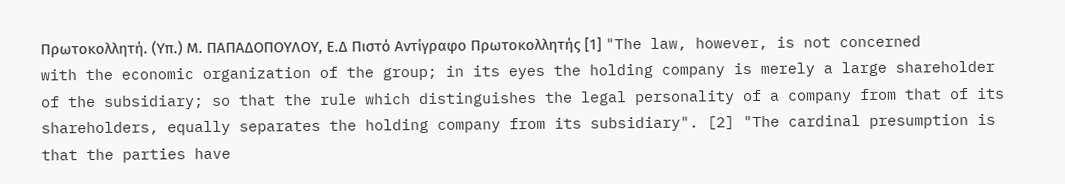Πρωτοκολλητή. (Υπ.) Μ. ΠΑΠΑΔΟΠΟΥΛΟΥ, Ε.Δ Πιστό Αντίγραφο Πρωτοκολλητής [1] "The law, however, is not concerned with the economic organization of the group; in its eyes the holding company is merely a large shareholder of the subsidiary; so that the rule which distinguishes the legal personality of a company from that of its shareholders, equally separates the holding company from its subsidiary". [2] "The cardinal presumption is that the parties have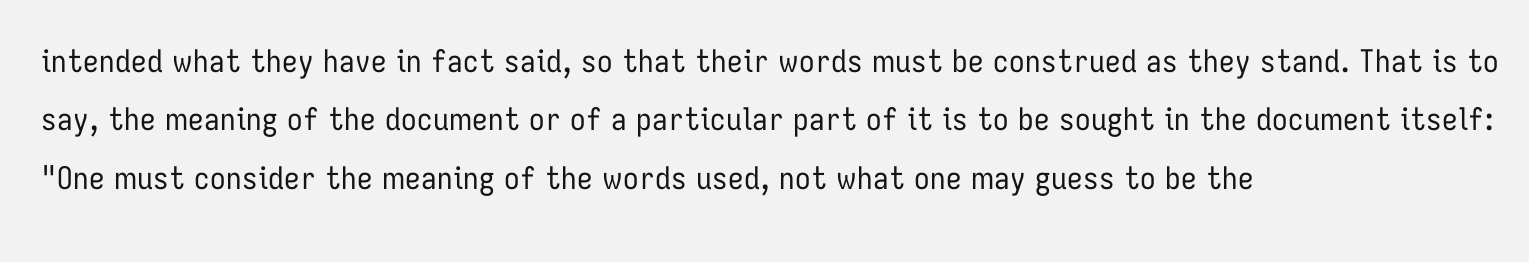intended what they have in fact said, so that their words must be construed as they stand. That is to say, the meaning of the document or of a particular part of it is to be sought in the document itself: "One must consider the meaning of the words used, not what one may guess to be the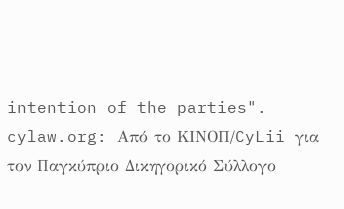intention of the parties". cylaw.org: Από το ΚΙΝOΠ/CyLii για τον Παγκύπριο Δικηγορικό Σύλλογο